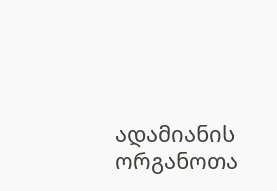ადამიანის ორგანოთა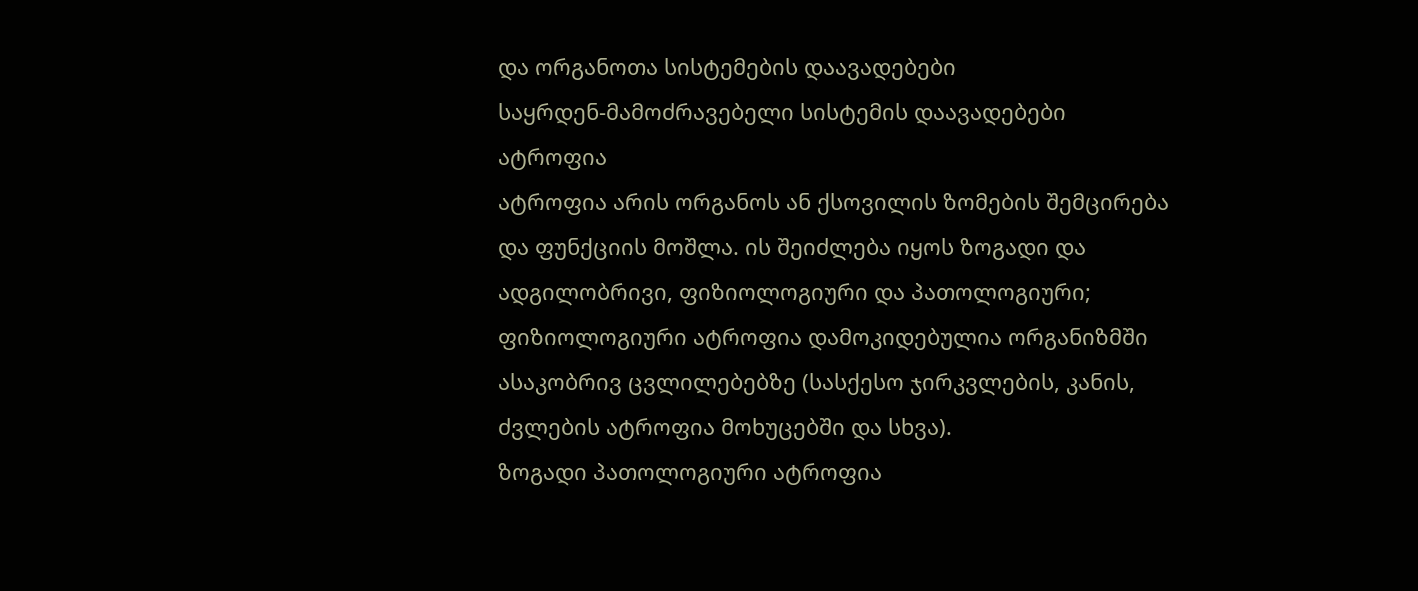და ორგანოთა სისტემების დაავადებები
საყრდენ-მამოძრავებელი სისტემის დაავადებები
ატროფია
ატროფია არის ორგანოს ან ქსოვილის ზომების შემცირება და ფუნქციის მოშლა. ის შეიძლება იყოს ზოგადი და ადგილობრივი, ფიზიოლოგიური და პათოლოგიური;
ფიზიოლოგიური ატროფია დამოკიდებულია ორგანიზმში ასაკობრივ ცვლილებებზე (სასქესო ჯირკვლების, კანის, ძვლების ატროფია მოხუცებში და სხვა).
ზოგადი პათოლოგიური ატროფია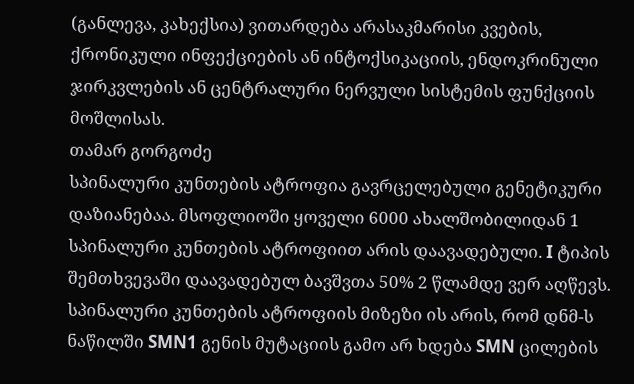(განლევა, კახექსია) ვითარდება არასაკმარისი კვების, ქრონიკული ინფექციების ან ინტოქსიკაციის, ენდოკრინული ჯირკვლების ან ცენტრალური ნერვული სისტემის ფუნქციის მოშლისას.
თამარ გორგოძე
სპინალური კუნთების ატროფია გავრცელებული გენეტიკური დაზიანებაა. მსოფლიოში ყოველი 6000 ახალშობილიდან 1 სპინალური კუნთების ატროფიით არის დაავადებული. I ტიპის შემთხვევაში დაავადებულ ბავშვთა 50% 2 წლამდე ვერ აღწევს.
სპინალური კუნთების ატროფიის მიზეზი ის არის, რომ დნმ-ს ნაწილში SMN1 გენის მუტაციის გამო არ ხდება SMN ცილების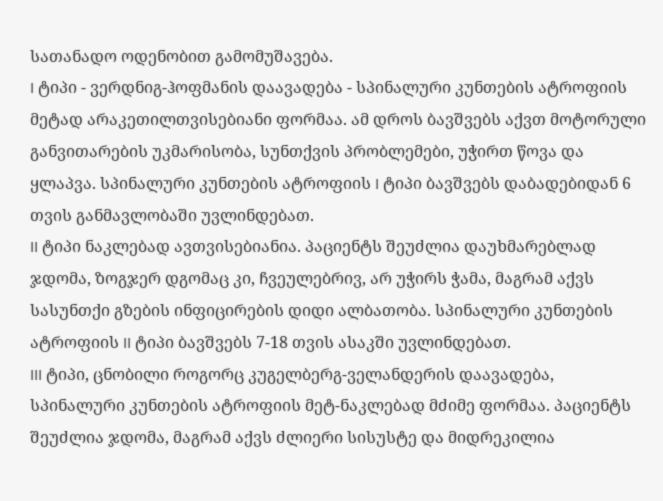სათანადო ოდენობით გამომუშავება.
I ტიპი - ვერდნიგ-ჰოფმანის დაავადება - სპინალური კუნთების ატროფიის მეტად არაკეთილთვისებიანი ფორმაა. ამ დროს ბავშვებს აქვთ მოტორული განვითარების უკმარისობა, სუნთქვის პრობლემები, უჭირთ წოვა და ყლაპვა. სპინალური კუნთების ატროფიის I ტიპი ბავშვებს დაბადებიდან 6 თვის განმავლობაში უვლინდებათ.
II ტიპი ნაკლებად ავთვისებიანია. პაციენტს შეუძლია დაუხმარებლად ჯდომა, ზოგჯერ დგომაც კი, ჩვეულებრივ, არ უჭირს ჭამა, მაგრამ აქვს სასუნთქი გზების ინფიცირების დიდი ალბათობა. სპინალური კუნთების ატროფიის II ტიპი ბავშვებს 7-18 თვის ასაკში უვლინდებათ.
III ტიპი, ცნობილი როგორც კუგელბერგ-ველანდერის დაავადება, სპინალური კუნთების ატროფიის მეტ-ნაკლებად მძიმე ფორმაა. პაციენტს შეუძლია ჯდომა, მაგრამ აქვს ძლიერი სისუსტე და მიდრეკილია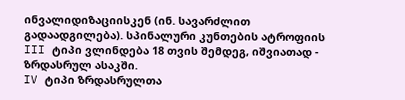ინვალიდიზაციისკენ (ინ. სავარძლით გადაადგილება). სპინალური კუნთების ატროფიის III ტიპი ვლინდება 18 თვის შემდეგ, იშვიათად - ზრდასრულ ასაკში.
IV ტიპი ზრდასრულთა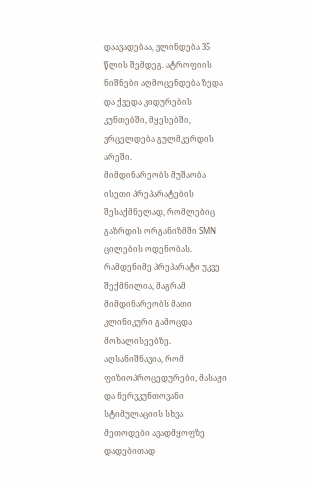დაავადებაა, ვლინდება 35 წლის შემდეგ. ატროფიის ნიშნები აღმოცენდება ზედა და ქვედა კიდურების კუნთებში, მყესებში, ვრცელდება გულმკერდის არეში.
მიმდინარეობს მუშაობა ისეთი პრეპარატების შესაქმნელად, რომლებიც გაზრდის ორგანიზმში SMN ცილების ოდენობას. რამდენიმე პრეპარატი უკვე შექმნილია, მაგრამ მიმდინარეობს მათი კლინიკური გამოცდა მოხალისეებზე.
აღსანიშნავია, რომ ფიზიოპროცედურები, მასაჟი და ნერვკუნთოვანი სტიმულაციის სხვა მეთოდები ავადმყოფზე დადებითად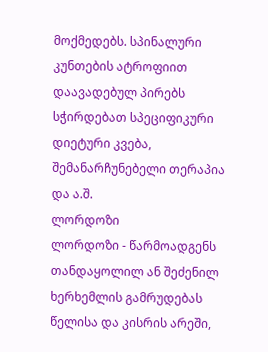მოქმედებს. სპინალური კუნთების ატროფიით დაავადებულ პირებს სჭირდებათ სპეციფიკური დიეტური კვება, შემანარჩუნებელი თერაპია და ა.შ.
ლორდოზი
ლორდოზი - წარმოადგენს თანდაყოლილ ან შეძენილ ხერხემლის გამრუდებას წელისა და კისრის არეში,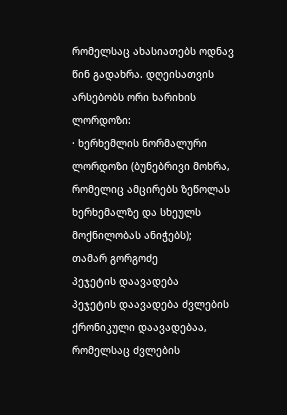რომელსაც ახასიათებს ოდნავ წინ გადახრა. დღეისათვის არსებობს ორი ხარიხის ლორდოზი:
· ხერხემლის ნორმალური ლორდოზი (ბუნებრივი მოხრა, რომელიც ამცირებს ზეწოლას ხერხემალზე და სხეულს მოქნილობას ანიჭებს);
თამარ გორგოძე
პეჯეტის დაავადება
პეჯეტის დაავადება ძვლების ქრონიკული დაავადებაა, რომელსაც ძვლების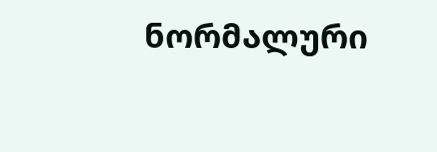ნორმალური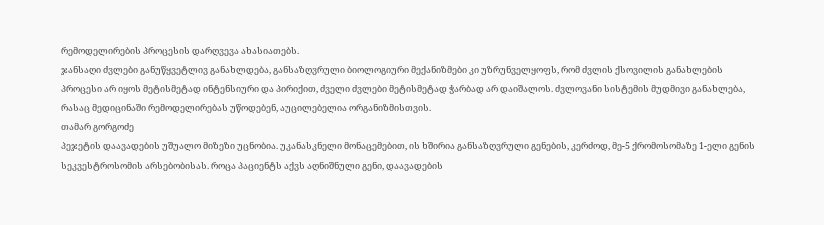რემოდელირების პროცესის დარღვევა ახასიათებს.
ჯანსაღი ძვლები განუწყვეტლივ განახლდება, განსაზღვრული ბიოლოგიური მექანიზმები კი უზრუნველყოფს, რომ ძვლის ქსოვილის განახლების პროცესი არ იყოს მეტისმეტად ინტენსიური და პირიქით, ძველი ძვლები მეტისმეტად ჭარბად არ დაიშალოს. ძვლოვანი სისტემის მუდმივი განახლება, რასაც მედიცინაში რემოდელირებას უწოდებენ, აუცილებელია ორგანიზმისთვის.
თამარ გორგოძე
პეჯეტის დაავადების უშუალო მიზეზი უცნობია. უკანასკნელი მონაცემებით, ის ხშირია განსაზღვრული გენების, კერძოდ, მე-5 ქრომოსომაზე 1-ელი გენის სეკვესტროსომის არსებობისას. როცა პაციენტს აქვს აღნიშნული გენი, დაავადების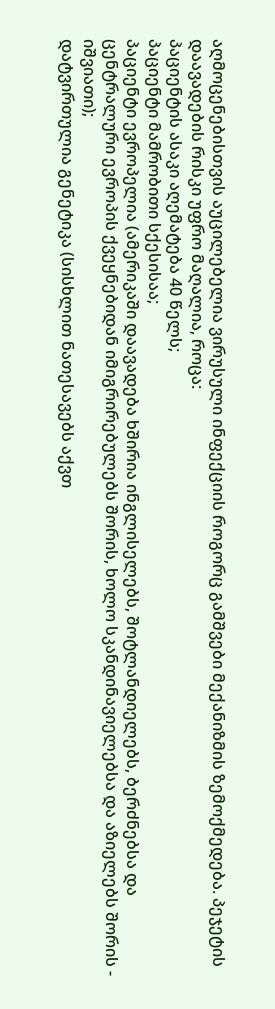აღმოცენებისთვის აუცილებელია ვირუსული ინფექციის როგორც გამშვები მექანიზმის ზემოქმედება. პეჯეტის დაავადების რისკი უფრო მაღალია, როცა:
პაციენტის ასაკი აღემატება 40 წელს;
პაციენტი მამრობითი სქესისაა;
პაციენტი ევროპელია (ამერიკაში დაავადება ხშირია ინგლისელებს, შოტლანდიელებს, ბერძნებსა და ცენტრალური ევროპის ქვეყნებიდან იმიგრირებულებს შორის, ხოლო სკანდინავიელებსა და აზიელებს შორის - იშვიათი);
დატვირთულია გენეტიკა (სისხლით ნათესავებს აქვთ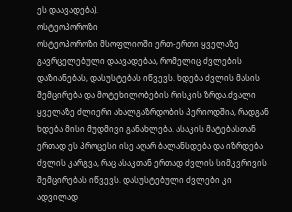ეს დაავადება).
ოსტეოპოროზი
ოსტეოპოროზი მსოფლიოში ერთ-ერთი ყველაზე გავრცელებული დაავადებაა, რომელიც ძვლების დაზიანებას, დასუსტებას იწვევს. ხდება ძვლის მასის შემცირება და მოტეხილობების რისკის ზრდა.ძვალი ყველაზე ძლიერი ახალგაზრდობის პერიოდშია, რადგან ხდება მისი მუდმივი განახლება. ასაკის მატებასთან ერთად ეს პროცესი ისე აღარ ბალანსდება და იზრდება ძვლის კარგვა, რაც ასაკთან ერთად ძვლის სიმკვრივის შემცირებას იწვევს. დასუსტებული ძვლები კი ადვილად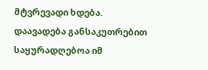მტვრევადი ხდება.
დაავადება განსაკუთრებით საყურადღებოა იმ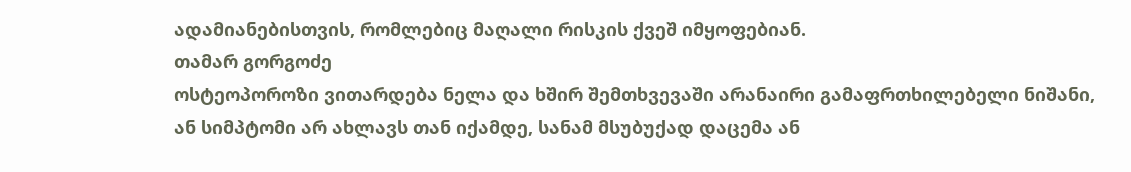ადამიანებისთვის, რომლებიც მაღალი რისკის ქვეშ იმყოფებიან.
თამარ გორგოძე
ოსტეოპოროზი ვითარდება ნელა და ხშირ შემთხვევაში არანაირი გამაფრთხილებელი ნიშანი, ან სიმპტომი არ ახლავს თან იქამდე, სანამ მსუბუქად დაცემა ან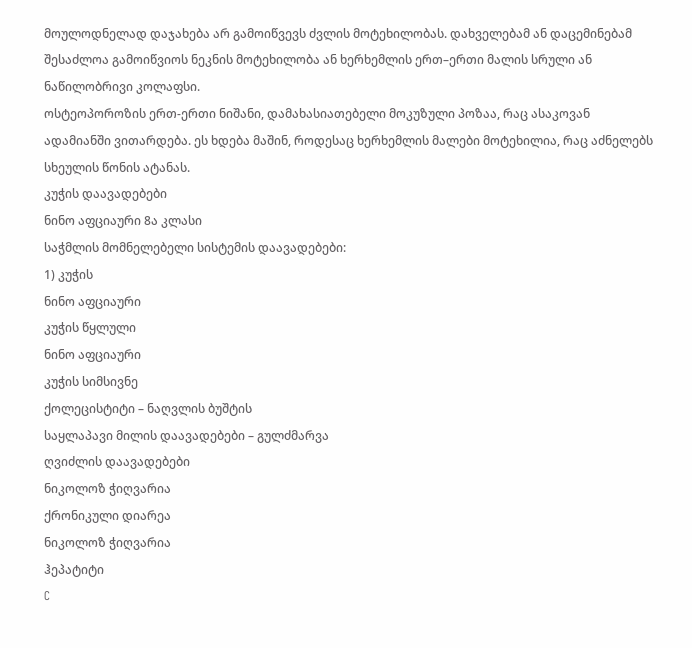მოულოდნელად დაჯახება არ გამოიწვევს ძვლის მოტეხილობას. დახველებამ ან დაცემინებამ შესაძლოა გამოიწვიოს ნეკნის მოტეხილობა ან ხერხემლის ერთ–ერთი მალის სრული ან ნაწილობრივი კოლაფსი.
ოსტეოპოროზის ერთ-ერთი ნიშანი, დამახასიათებელი მოკუზული პოზაა, რაც ასაკოვან ადამიანში ვითარდება. ეს ხდება მაშინ, როდესაც ხერხემლის მალები მოტეხილია, რაც აძნელებს სხეულის წონის ატანას.
კუჭის დაავადებები
ნინო აფციაური 8ა კლასი
საჭმლის მომნელებელი სისტემის დაავადებები:
1) კუჭის
ნინო აფციაური
კუჭის წყლული
ნინო აფციაური
კუჭის სიმსივნე
ქოლეცისტიტი – ნაღვლის ბუშტის
საყლაპავი მილის დაავადებები – გულძმარვა
ღვიძლის დაავადებები
ნიკოლოზ ჭიღვარია
ქრონიკული დიარეა
ნიკოლოზ ჭიღვარია
ჰეპატიტი
C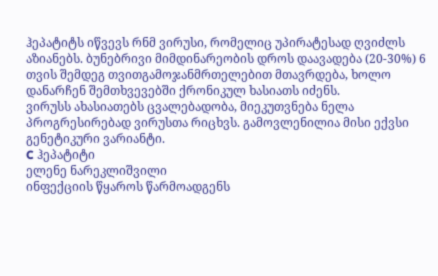ჰეპატიტს იწვევს რნმ ვირუსი, რომელიც უპირატესად ღვიძლს აზიანებს. ბუნებრივი მიმდინარეობის დროს დაავადება (20-30%) 6 თვის შემდეგ თვითგამოჯანმრთელებით მთავრდება, ხოლო დანარჩენ შემთხვევებში ქრონიკულ ხასიათს იძენს.
ვირუსს ახასიათებს ცვალებადობა, მიეკუთვნება ნელა პროგრესირებად ვირუსთა რიცხვს. გამოვლენილია მისი ექვსი გენეტიკური ვარიანტი.
C ჰეპატიტი
ელენე ნარეკლიშვილი
ინფექციის წყაროს წარმოადგენს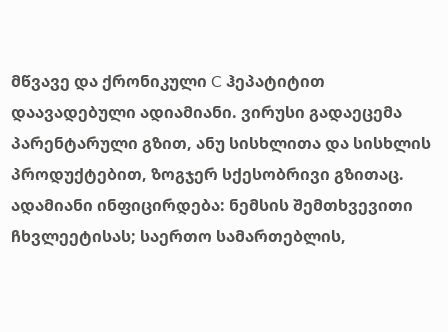მწვავე და ქრონიკული C ჰეპატიტით დაავადებული ადიამიანი. ვირუსი გადაეცემა პარენტარული გზით, ანუ სისხლითა და სისხლის პროდუქტებით, ზოგჯერ სქესობრივი გზითაც.
ადამიანი ინფიცირდება: ნემსის შემთხვევითი ჩხვლეეტისას; საერთო სამართებლის,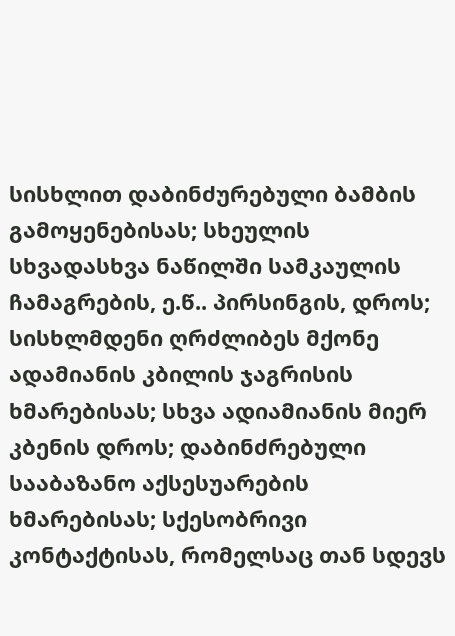სისხლით დაბინძურებული ბამბის გამოყენებისას; სხეულის სხვადასხვა ნაწილში სამკაულის ჩამაგრების, ე.წ.. პირსინგის, დროს; სისხლმდენი ღრძლიბეს მქონე ადამიანის კბილის ჯაგრისის ხმარებისას; სხვა ადიამიანის მიერ კბენის დროს; დაბინძრებული სააბაზანო აქსესუარების ხმარებისას; სქესობრივი კონტაქტისას, რომელსაც თან სდევს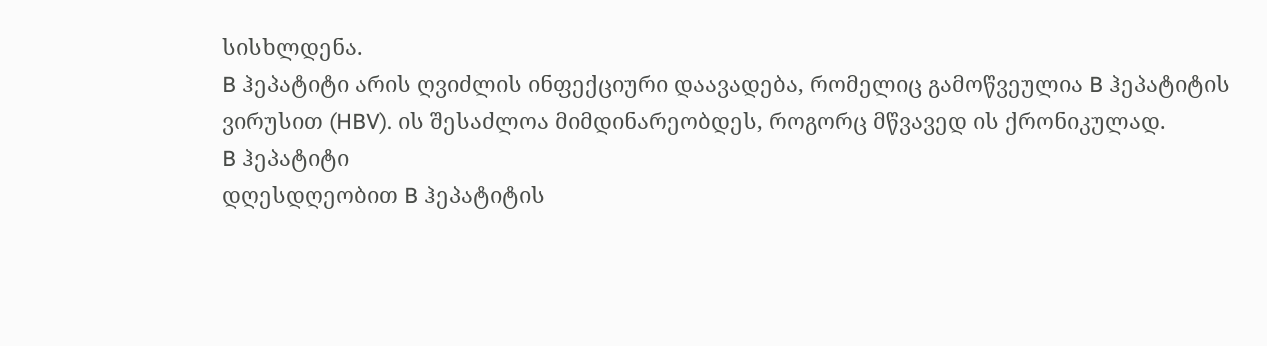სისხლდენა.
B ჰეპატიტი არის ღვიძლის ინფექციური დაავადება, რომელიც გამოწვეულია B ჰეპატიტის ვირუსით (HBV). ის შესაძლოა მიმდინარეობდეს, როგორც მწვავედ ის ქრონიკულად.
B ჰეპატიტი
დღესდღეობით B ჰეპატიტის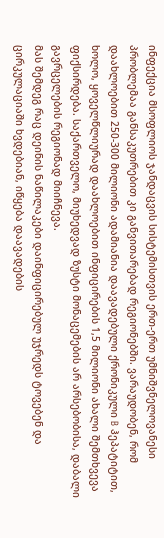ინფექცია მსოფლიოს ჯანდაცვის სისტემისთვის ერთ-ერთ უმნიშვნელოვანესი პრობლემაა განსაკუთრებით კი განვითარებად რეგიონებში. ვარაუდობენ, რომ დაახლოებით 250-300 მილიონი ადამიანია დაავადებული ქრონიკული B ჰეპატიტით, ხოლო, ყოველწლიურად დაახლოებით ინფიცირების 1,5 მილიონი ახალი შემთხვევა ფიქსირდება. საქართველო, მიუხედვად ზუსტი მონაცემების არ არსებობისა, დაბალი გავრცელების რეგიონად მიიჩნევა.
მას შემდეგ რაც დეინის ნაწილაკები დაინფიცირებულ უჯრედს ტოვებენ და ცირკულაციაში ხვდებიან, იწყება დაავადების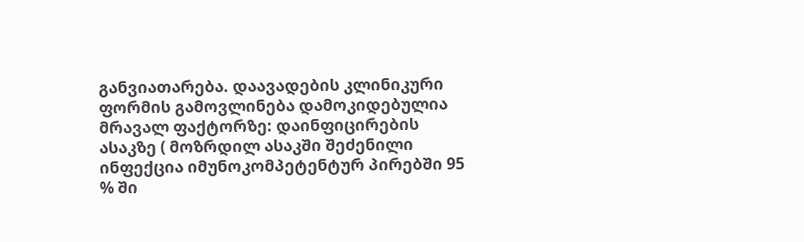განვიათარება. დაავადების კლინიკური ფორმის გამოვლინება დამოკიდებულია მრავალ ფაქტორზე: დაინფიცირების ასაკზე ( მოზრდილ ასაკში შეძენილი ინფექცია იმუნოკომპეტენტურ პირებში 95 % ში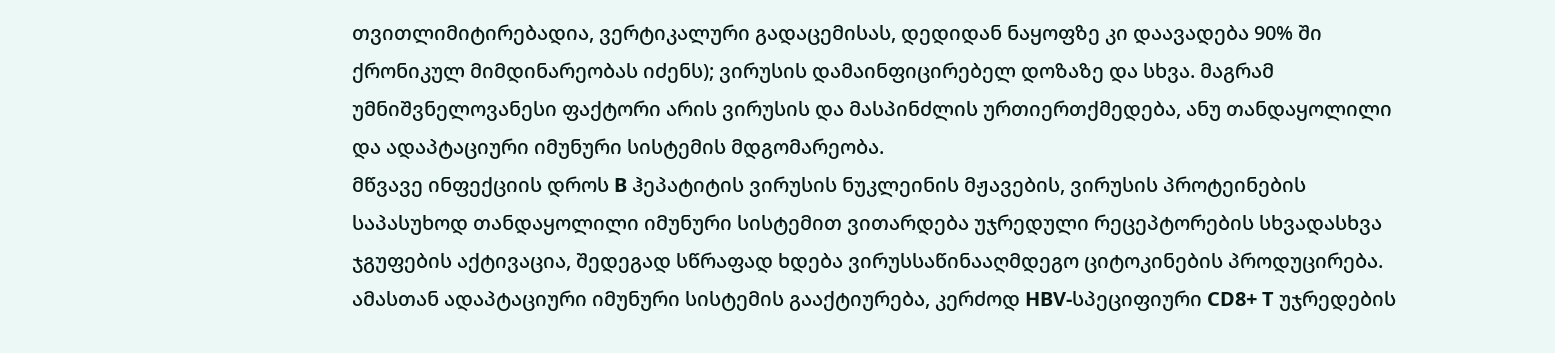თვითლიმიტირებადია, ვერტიკალური გადაცემისას, დედიდან ნაყოფზე კი დაავადება 90% ში ქრონიკულ მიმდინარეობას იძენს); ვირუსის დამაინფიცირებელ დოზაზე და სხვა. მაგრამ უმნიშვნელოვანესი ფაქტორი არის ვირუსის და მასპინძლის ურთიერთქმედება, ანუ თანდაყოლილი და ადაპტაციური იმუნური სისტემის მდგომარეობა.
მწვავე ინფექციის დროს B ჰეპატიტის ვირუსის ნუკლეინის მჟავების, ვირუსის პროტეინების საპასუხოდ თანდაყოლილი იმუნური სისტემით ვითარდება უჯრედული რეცეპტორების სხვადასხვა ჯგუფების აქტივაცია, შედეგად სწრაფად ხდება ვირუსსაწინააღმდეგო ციტოკინების პროდუცირება. ამასთან ადაპტაციური იმუნური სისტემის გააქტიურება, კერძოდ HBV-სპეციფიური CD8+ T უჯრედების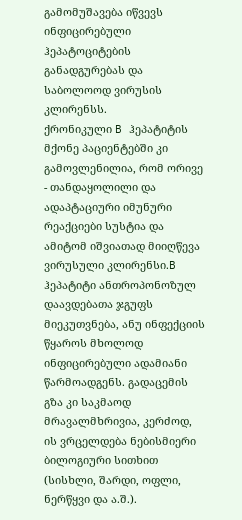გამომუშავება იწვევს ინფიცირებული ჰეპატოციტების განადგურებას და საბოლოოდ ვირუსის კლირენსს.
ქრონიკული B ჰეპატიტის მქონე პაციენტებში კი გამოვლენილია, რომ ორივე - თანდაყოლილი და ადაპტაციური იმუნური რეაქციები სუსტია და ამიტომ იშვიათად მიიღწევა ვირუსული კლირენსი.B ჰეპატიტი ანთროპონოზულ დაავდებათა ჯგუფს მიეკუთვნება, ანუ ინფექციის წყაროს მხოლოდ ინფიცირებული ადამიანი წარმოადგენს. გადაცემის გზა კი საკმაოდ მრავალმხრივია, კერძოდ, ის ვრცელდება ნებისმიერი ბილოგიური სითხით (სისხლი, შარდი, ოფლი, ნერწყვი და ა.შ.).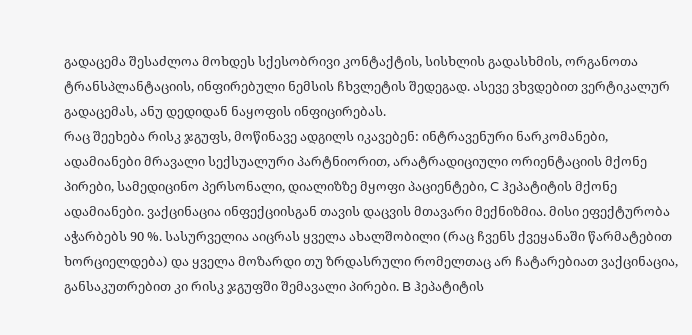გადაცემა შესაძლოა მოხდეს სქესობრივი კონტაქტის, სისხლის გადასხმის, ორგანოთა ტრანსპლანტაციის, ინფირებული ნემსის ჩხვლეტის შედეგად. ასევე ვხვდებით ვერტიკალურ გადაცემას, ანუ დედიდან ნაყოფის ინფიცირებას.
რაც შეეხება რისკ ჯგუფს, მოწინავე ადგილს იკავებენ: ინტრავენური ნარკომანები, ადამიანები მრავალი სექსუალური პარტნიორით, არატრადიციული ორიენტაციის მქონე პირები, სამედიცინო პერსონალი, დიალიზზე მყოფი პაციენტები, C ჰეპატიტის მქონე ადამიანები. ვაქცინაცია ინფექციისგან თავის დაცვის მთავარი მექნიზმია. მისი ეფექტურობა აჭარბებს 90 %. სასურველია აიცრას ყველა ახალშობილი (რაც ჩვენს ქვეყანაში წარმატებით ხორციელდება) და ყველა მოზარდი თუ ზრდასრული რომელთაც არ ჩატარებიათ ვაქცინაცია, განსაკუთრებით კი რისკ ჯგუფში შემავალი პირები. B ჰეპატიტის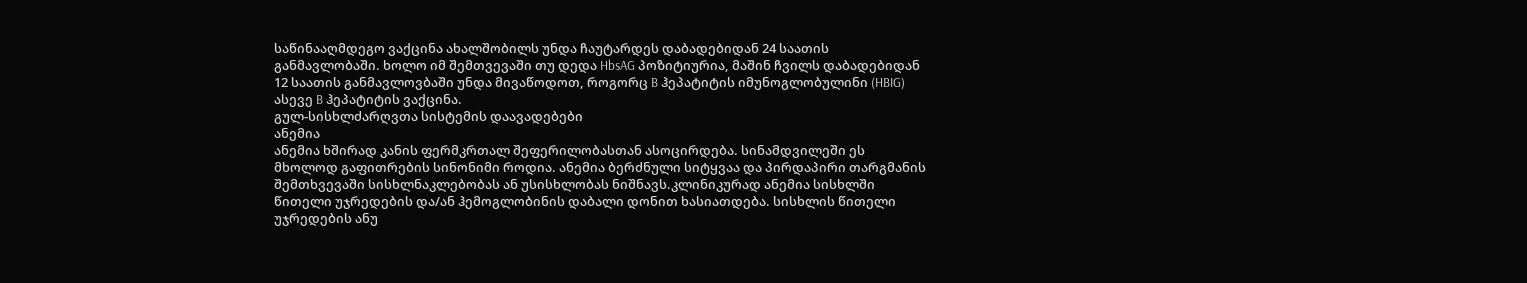საწინააღმდეგო ვაქცინა ახალშობილს უნდა ჩაუტარდეს დაბადებიდან 24 საათის განმავლობაში. ხოლო იმ შემთვევაში თუ დედა HbsAG პოზიტიურია, მაშინ ჩვილს დაბადებიდან 12 საათის განმავლოვბაში უნდა მივაწოდოთ, როგორც B ჰეპატიტის იმუნოგლობულინი (HBIG) ასევე B ჰეპატიტის ვაქცინა.
გულ-სისხლძარღვთა სისტემის დაავადებები
ანემია
ანემია ხშირად კანის ფერმკრთალ შეფერილობასთან ასოცირდება. სინამდვილეში ეს მხოლოდ გაფითრების სინონიმი როდია. ანემია ბერძნული სიტყვაა და პირდაპირი თარგმანის შემთხვევაში სისხლნაკლებობას ან უსისხლობას ნიშნავს.კლინიკურად ანემია სისხლში წითელი უჯრედების და/ან ჰემოგლობინის დაბალი დონით ხასიათდება. სისხლის წითელი უჯრედების ანუ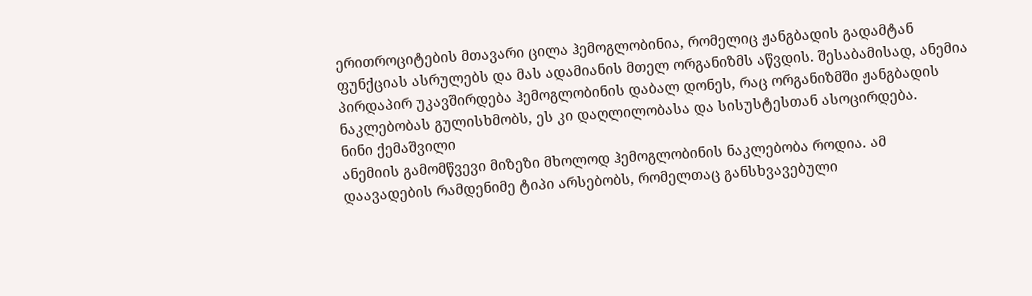ერითროციტების მთავარი ცილა ჰემოგლობინია, რომელიც ჟანგბადის გადამტან ფუნქციას ასრულებს და მას ადამიანის მთელ ორგანიზმს აწვდის. შესაბამისად, ანემია პირდაპირ უკავშირდება ჰემოგლობინის დაბალ დონეს, რაც ორგანიზმში ჟანგბადის ნაკლებობას გულისხმობს, ეს კი დაღლილობასა და სისუსტესთან ასოცირდება.
ნინი ქემაშვილი
ანემიის გამომწვევი მიზეზი მხოლოდ ჰემოგლობინის ნაკლებობა როდია. ამ დაავადების რამდენიმე ტიპი არსებობს, რომელთაც განსხვავებული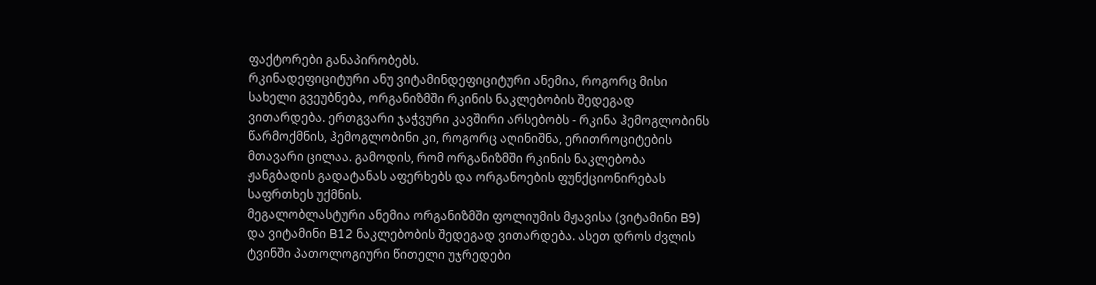ფაქტორები განაპირობებს.
რკინადეფიციტური ანუ ვიტამინდეფიციტური ანემია, როგორც მისი სახელი გვეუბნება, ორგანიზმში რკინის ნაკლებობის შედეგად ვითარდება. ერთგვარი ჯაჭვური კავშირი არსებობს - რკინა ჰემოგლობინს წარმოქმნის, ჰემოგლობინი კი, როგორც აღინიშნა, ერითროციტების მთავარი ცილაა. გამოდის, რომ ორგანიზმში რკინის ნაკლებობა ჟანგბადის გადატანას აფერხებს და ორგანოების ფუნქციონირებას საფრთხეს უქმნის.
მეგალობლასტური ანემია ორგანიზმში ფოლიუმის მჟავისა (ვიტამინი B9) და ვიტამინი B12 ნაკლებობის შედეგად ვითარდება. ასეთ დროს ძვლის ტვინში პათოლოგიური წითელი უჯრედები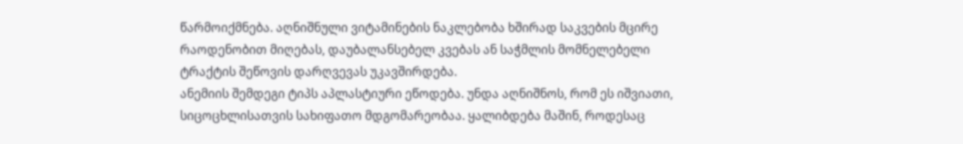წარმოიქმნება. აღნიშნული ვიტამინების ნაკლებობა ხშირად საკვების მცირე რაოდენობით მიღებას, დაუბალანსებელ კვებას ან საჭმლის მომნელებელი ტრაქტის შეწოვის დარღვევას უკავშირდება.
ანემიის შემდეგი ტიპს აპლასტიური ეწოდება. უნდა აღნიშნოს, რომ ეს იშვიათი, სიცოცხლისათვის სახიფათო მდგომარეობაა. ყალიბდება მაშინ, როდესაც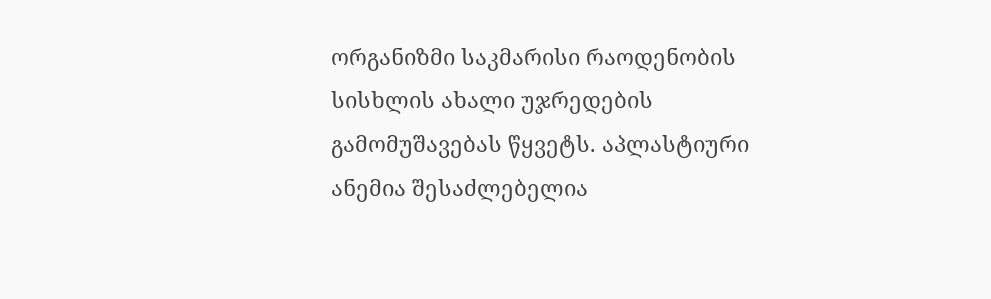ორგანიზმი საკმარისი რაოდენობის სისხლის ახალი უჯრედების გამომუშავებას წყვეტს. აპლასტიური ანემია შესაძლებელია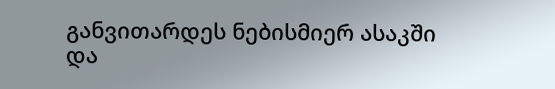განვითარდეს ნებისმიერ ასაკში და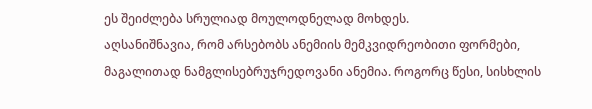ეს შეიძლება სრულიად მოულოდნელად მოხდეს.
აღსანიშნავია, რომ არსებობს ანემიის მემკვიდრეობითი ფორმები, მაგალითად ნამგლისებრუჯრედოვანი ანემია. როგორც წესი, სისხლის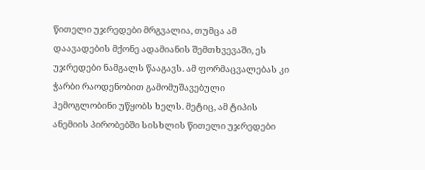წითელი უჯრედები მრგვალია, თუმცა ამ დაავადების მქონე ადამიანის შემთხვევაში, ეს უჯრედები ნამგალს წააგავს. ამ ფორმაცვალებას კი ჭარბი რაოდენობით გამომუშავებული ჰემოგლობინი უწყობს ხელს. მეტიც, ამ ტიპის ანემიის პირობებში სისხლის წითელი უჯრედები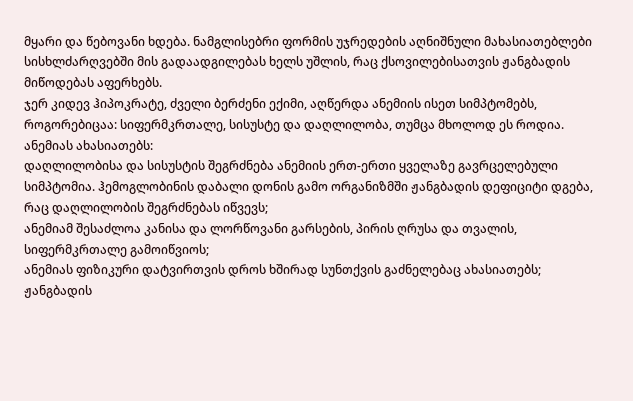მყარი და წებოვანი ხდება. ნამგლისებრი ფორმის უჯრედების აღნიშნული მახასიათებლები სისხლძარღვებში მის გადაადგილებას ხელს უშლის, რაც ქსოვილებისათვის ჟანგბადის მიწოდებას აფერხებს.
ჯერ კიდევ ჰიპოკრატე, ძველი ბერძენი ექიმი, აღწერდა ანემიის ისეთ სიმპტომებს, როგორებიცაა: სიფერმკრთალე, სისუსტე და დაღლილობა, თუმცა მხოლოდ ეს როდია.
ანემიას ახასიათებს:
დაღლილობისა და სისუსტის შეგრძნება ანემიის ერთ-ერთი ყველაზე გავრცელებული სიმპტომია. ჰემოგლობინის დაბალი დონის გამო ორგანიზმში ჟანგბადის დეფიციტი დგება, რაც დაღლილობის შეგრძნებას იწვევს;
ანემიამ შესაძლოა კანისა და ლორწოვანი გარსების, პირის ღრუსა და თვალის, სიფერმკრთალე გამოიწვიოს;
ანემიას ფიზიკური დატვირთვის დროს ხშირად სუნთქვის გაძნელებაც ახასიათებს;
ჟანგბადის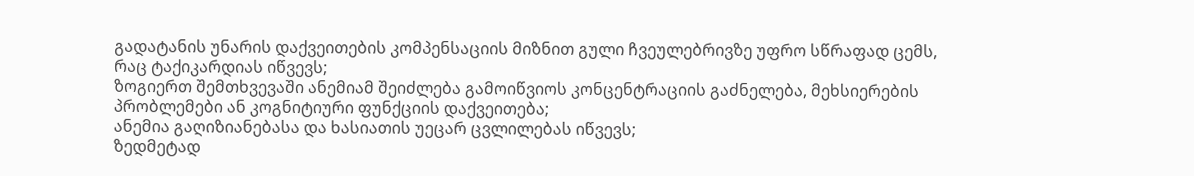გადატანის უნარის დაქვეითების კომპენსაციის მიზნით გული ჩვეულებრივზე უფრო სწრაფად ცემს, რაც ტაქიკარდიას იწვევს;
ზოგიერთ შემთხვევაში ანემიამ შეიძლება გამოიწვიოს კონცენტრაციის გაძნელება, მეხსიერების პრობლემები ან კოგნიტიური ფუნქციის დაქვეითება;
ანემია გაღიზიანებასა და ხასიათის უეცარ ცვლილებას იწვევს;
ზედმეტად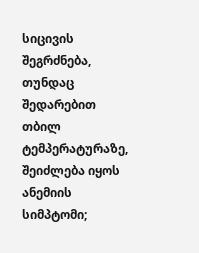სიცივის შეგრძნება, თუნდაც შედარებით თბილ ტემპერატურაზე, შეიძლება იყოს ანემიის სიმპტომი;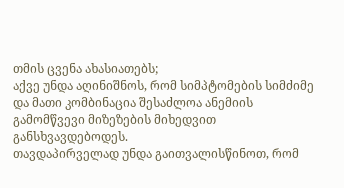თმის ცვენა ახასიათებს;
აქვე უნდა აღინიშნოს, რომ სიმპტომების სიმძიმე და მათი კომბინაცია შესაძლოა ანემიის გამომწვევი მიზეზების მიხედვით განსხვავდებოდეს.
თავდაპირველად უნდა გაითვალისწინოთ, რომ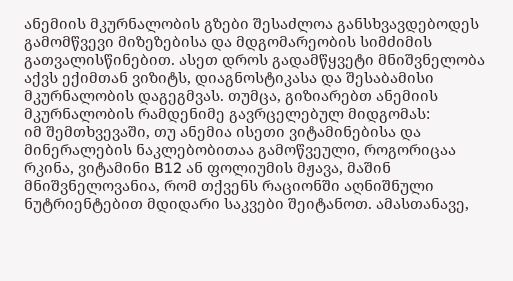ანემიის მკურნალობის გზები შესაძლოა განსხვავდებოდეს გამომწვევი მიზეზებისა და მდგომარეობის სიმძიმის გათვალისწინებით. ასეთ დროს გადამწყვეტი მნიშვნელობა აქვს ექიმთან ვიზიტს, დიაგნოსტიკასა და შესაბამისი მკურნალობის დაგეგმვას. თუმცა, გიზიარებთ ანემიის მკურნალობის რამდენიმე გავრცელებულ მიდგომას:
იმ შემთხვევაში, თუ ანემია ისეთი ვიტამინებისა და მინერალების ნაკლებობითაა გამოწვეული, როგორიცაა რკინა, ვიტამინი B12 ან ფოლიუმის მჟავა, მაშინ მნიშვნელოვანია, რომ თქვენს რაციონში აღნიშნული ნუტრიენტებით მდიდარი საკვები შეიტანოთ. ამასთანავე,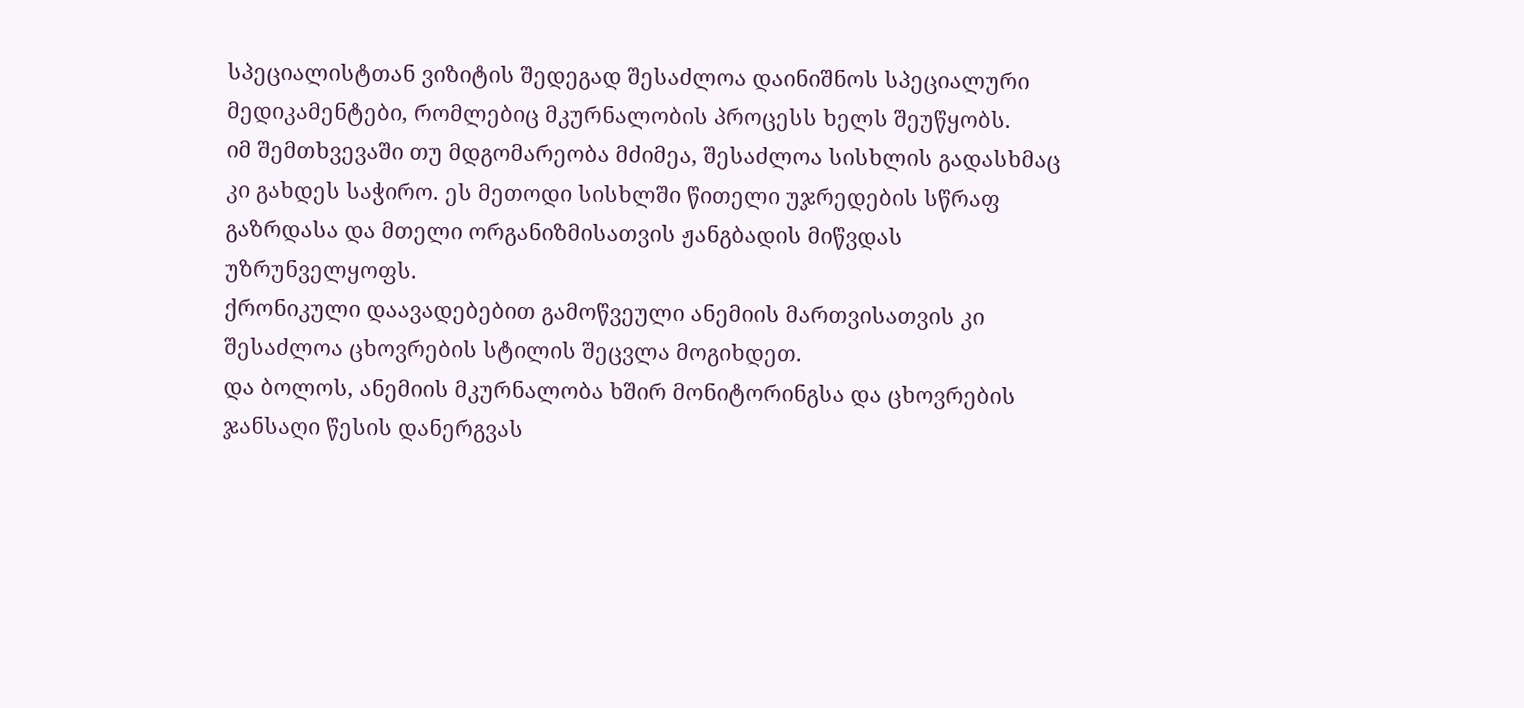სპეციალისტთან ვიზიტის შედეგად შესაძლოა დაინიშნოს სპეციალური მედიკამენტები, რომლებიც მკურნალობის პროცესს ხელს შეუწყობს.
იმ შემთხვევაში თუ მდგომარეობა მძიმეა, შესაძლოა სისხლის გადასხმაც კი გახდეს საჭირო. ეს მეთოდი სისხლში წითელი უჯრედების სწრაფ გაზრდასა და მთელი ორგანიზმისათვის ჟანგბადის მიწვდას უზრუნველყოფს.
ქრონიკული დაავადებებით გამოწვეული ანემიის მართვისათვის კი შესაძლოა ცხოვრების სტილის შეცვლა მოგიხდეთ.
და ბოლოს, ანემიის მკურნალობა ხშირ მონიტორინგსა და ცხოვრების ჯანსაღი წესის დანერგვას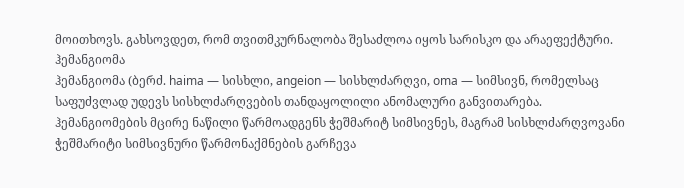მოითხოვს. გახსოვდეთ, რომ თვითმკურნალობა შესაძლოა იყოს სარისკო და არაეფექტური.
ჰემანგიომა
ჰემანგიომა (ბერძ. haima — სისხლი, angeion — სისხლძარღვი, oma — სიმსივნ, რომელსაც საფუძვლად უდევს სისხლძარღვების თანდაყოლილი ანომალური განვითარება. ჰემანგიომების მცირე ნაწილი წარმოადგენს ჭეშმარიტ სიმსივნეს, მაგრამ სისხლძარღვოვანი ჭეშმარიტი სიმსივნური წარმონაქმნების გარჩევა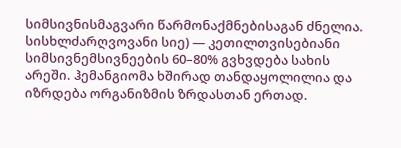სიმსივნისმაგვარი წარმონაქმნებისაგან ძნელია. სისხლძარღვოვანი სიე) — კეთილთვისებიანი სიმსივნემსივნეების 60–80% გვხვდება სახის არეში. ჰემანგიომა ხშირად თანდაყოლილია და იზრდება ორგანიზმის ზრდასთან ერთად.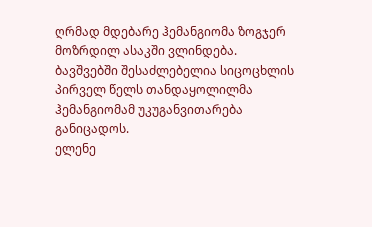ღრმად მდებარე ჰემანგიომა ზოგჯერ მოზრდილ ასაკში ვლინდება. ბავშვებში შესაძლებელია სიცოცხლის პირველ წელს თანდაყოლილმა ჰემანგიომამ უკუგანვითარება განიცადოს.
ელენე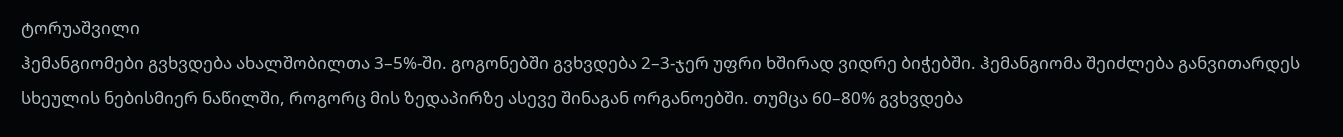ტორუაშვილი
ჰემანგიომები გვხვდება ახალშობილთა 3–5%-ში. გოგონებში გვხვდება 2–3-ჯერ უფრი ხშირად ვიდრე ბიჭებში. ჰემანგიომა შეიძლება განვითარდეს სხეულის ნებისმიერ ნაწილში, როგორც მის ზედაპირზე ასევე შინაგან ორგანოებში. თუმცა 60–80% გვხვდება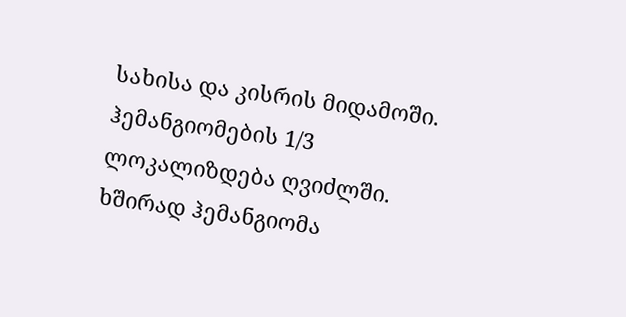სახისა და კისრის მიდამოში. ჰემანგიომების 1/3 ლოკალიზდება ღვიძლში. ხშირად ჰემანგიომა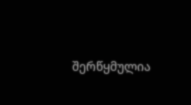შერწყმულია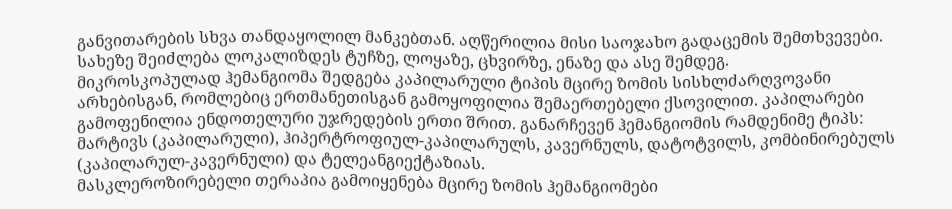განვითარების სხვა თანდაყოლილ მანკებთან. აღწერილია მისი საოჯახო გადაცემის შემთხვევები. სახეზე შეიძლება ლოკალიზდეს ტუჩზე, ლოყაზე, ცხვირზე, ენაზე და ასე შემდეგ.
მიკროსკოპულად ჰემანგიომა შედგება კაპილარული ტიპის მცირე ზომის სისხლძარღვოვანი არხებისგან, რომლებიც ერთმანეთისგან გამოყოფილია შემაერთებელი ქსოვილით. კაპილარები გამოფენილია ენდოთელური უჯრედების ერთი შრით. განარჩევენ ჰემანგიომის რამდენიმე ტიპს: მარტივს (კაპილარული), ჰიპერტროფიულ-კაპილარულს, კავერნულს, დატოტვილს, კომბინირებულს (კაპილარულ-კავერნული) და ტელეანგიექტაზიას.
მასკლეროზირებელი თერაპია გამოიყენება მცირე ზომის ჰემანგიომები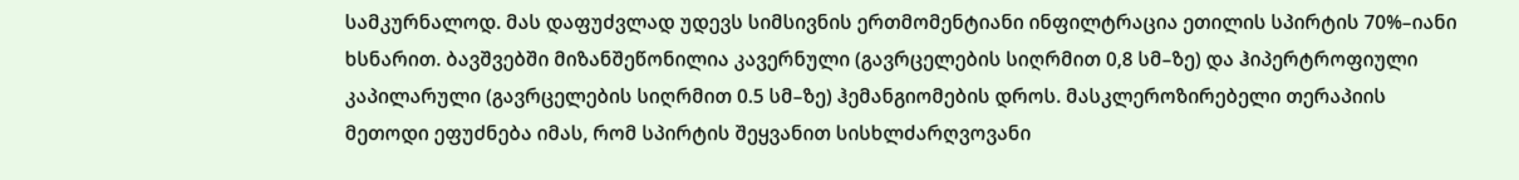სამკურნალოდ. მას დაფუძვლად უდევს სიმსივნის ერთმომენტიანი ინფილტრაცია ეთილის სპირტის 70%–იანი ხსნარით. ბავშვებში მიზანშეწონილია კავერნული (გავრცელების სიღრმით 0,8 სმ–ზე) და ჰიპერტროფიული კაპილარული (გავრცელების სიღრმით 0.5 სმ–ზე) ჰემანგიომების დროს. მასკლეროზირებელი თერაპიის მეთოდი ეფუძნება იმას, რომ სპირტის შეყვანით სისხლძარღვოვანი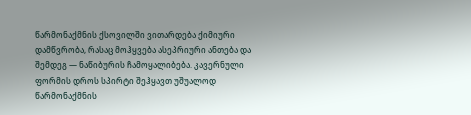წარმონაქმნის ქსოვილში ვითარდება ქიმიური დამწვრობა, რასაც მოჰყვება ასეპრიური ანთება და შემდეგ — ნაწიბურის ჩამოყალიბება. კავერნული ფორმის დროს სპირტი შეჰყავთ უშუალოდ წარმონაქმნის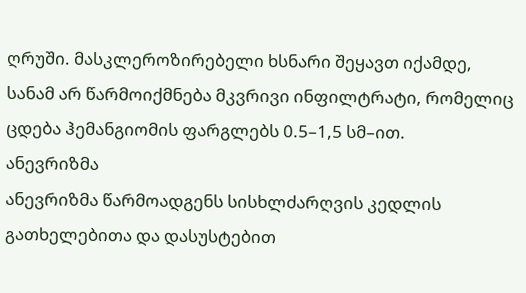ღრუში. მასკლეროზირებელი ხსნარი შეყავთ იქამდე, სანამ არ წარმოიქმნება მკვრივი ინფილტრატი, რომელიც ცდება ჰემანგიომის ფარგლებს 0.5–1,5 სმ–ით.
ანევრიზმა
ანევრიზმა წარმოადგენს სისხლძარღვის კედლის გათხელებითა და დასუსტებით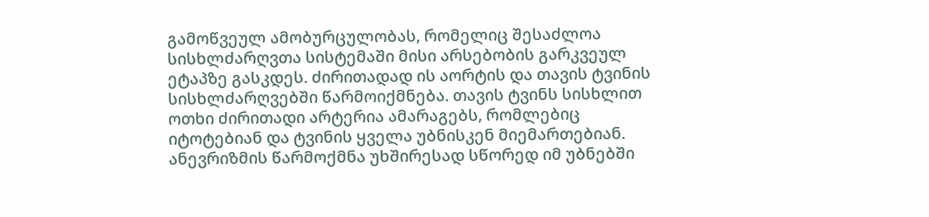გამოწვეულ ამობურცულობას, რომელიც შესაძლოა სისხლძარღვთა სისტემაში მისი არსებობის გარკვეულ ეტაპზე გასკდეს. ძირითადად ის აორტის და თავის ტვინის სისხლძარღვებში წარმოიქმნება. თავის ტვინს სისხლით ოთხი ძირითადი არტერია ამარაგებს, რომლებიც იტოტებიან და ტვინის ყველა უბნისკენ მიემართებიან. ანევრიზმის წარმოქმნა უხშირესად სწორედ იმ უბნებში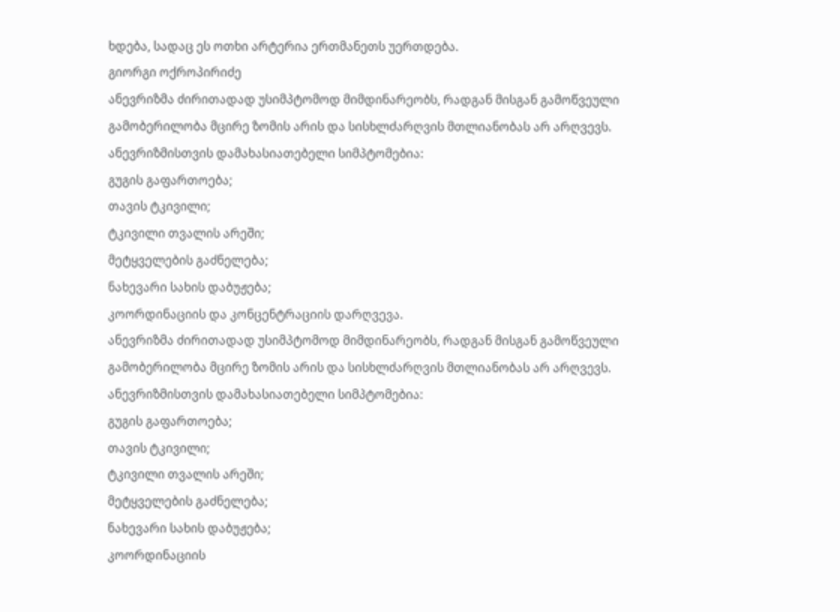ხდება, სადაც ეს ოთხი არტერია ერთმანეთს უერთდება.
გიორგი ოქროპირიძე
ანევრიზმა ძირითადად უსიმპტომოდ მიმდინარეობს, რადგან მისგან გამოწვეული გამობერილობა მცირე ზომის არის და სისხლძარღვის მთლიანობას არ არღვევს. ანევრიზმისთვის დამახასიათებელი სიმპტომებია:
გუგის გაფართოება;
თავის ტკივილი;
ტკივილი თვალის არეში;
მეტყველების გაძნელება;
ნახევარი სახის დაბუჟება;
კოორდინაციის და კონცენტრაციის დარღვევა.
ანევრიზმა ძირითადად უსიმპტომოდ მიმდინარეობს, რადგან მისგან გამოწვეული გამობერილობა მცირე ზომის არის და სისხლძარღვის მთლიანობას არ არღვევს. ანევრიზმისთვის დამახასიათებელი სიმპტომებია:
გუგის გაფართოება;
თავის ტკივილი;
ტკივილი თვალის არეში;
მეტყველების გაძნელება;
ნახევარი სახის დაბუჟება;
კოორდინაციის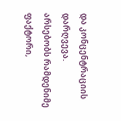და კონცენტრაციის დარღვევა.
არსებობს რამდენიმე ფაქტორი,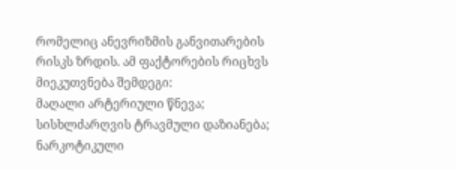რომელიც ანევრიზმის განვითარების რისკს ზრდის. ამ ფაქტორების რიცხვს მიეკუთვნება შემდეგი:
მაღალი არტერიული წნევა;
სისხლძარღვის ტრავმული დაზიანება;
ნარკოტიკული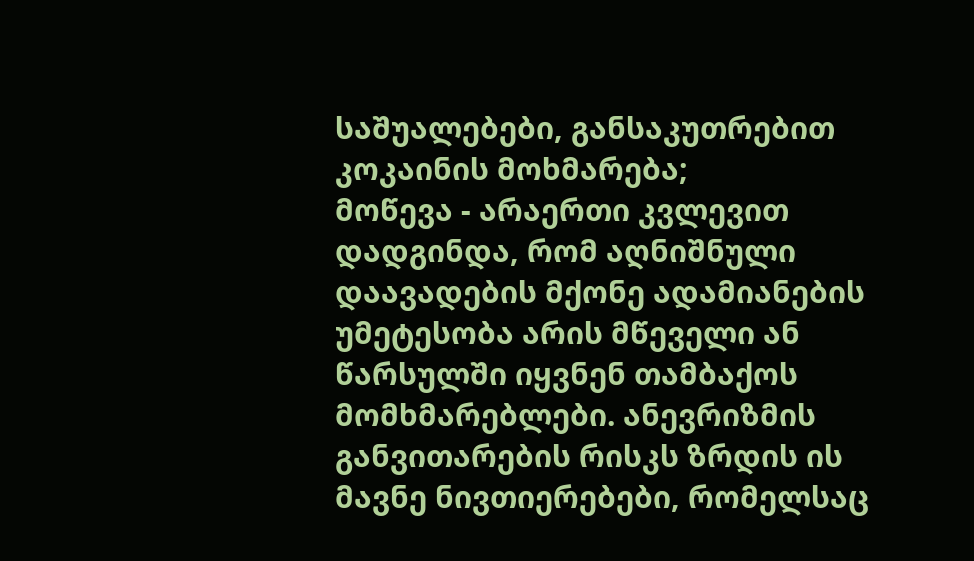საშუალებები, განსაკუთრებით კოკაინის მოხმარება;
მოწევა - არაერთი კვლევით დადგინდა, რომ აღნიშნული დაავადების მქონე ადამიანების უმეტესობა არის მწეველი ან წარსულში იყვნენ თამბაქოს მომხმარებლები. ანევრიზმის განვითარების რისკს ზრდის ის მავნე ნივთიერებები, რომელსაც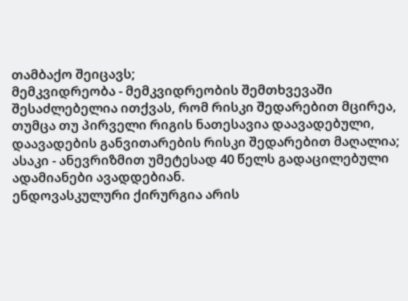თამბაქო შეიცავს;
მემკვიდრეობა - მემკვიდრეობის შემთხვევაში შესაძლებელია ითქვას, რომ რისკი შედარებით მცირეა, თუმცა თუ პირველი რიგის ნათესავია დაავადებული, დაავადების განვითარების რისკი შედარებით მაღალია;
ასაკი - ანევრიზმით უმეტესად 40 წელს გადაცილებული ადამიანები ავადდებიან.
ენდოვასკულური ქირურგია არის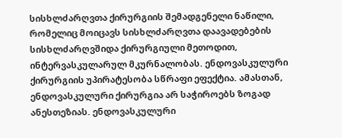სისხლძარღვთა ქირურგიის შემადგენელი ნაწილი, რომელიც მოიცავს სისხლძარღვთა დაავადებების სისხლძარღვშიდა ქირურგიული მეთოდით, ინტერვასკულარულ მკურნალობას. ენდოვასკულური ქირურგიის უპირატესობა სწრაფი ეფექტია. ამასთან, ენდოვასკულური ქირურგია არ საჭიროებს ზოგად ანესთეზიას. ენდოვასკულური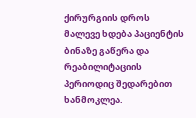ქირურგიის დროს მალევე ხდება პაციენტის ბინაზე გაწერა და რეაბილიტაციის პერიოდიც შედარებით ხანმოკლეა.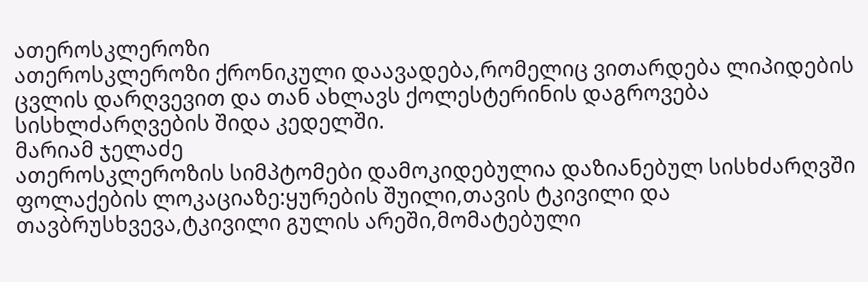ათეროსკლეროზი
ათეროსკლეროზი ქრონიკული დაავადება,რომელიც ვითარდება ლიპიდების ცვლის დარღვევით და თან ახლავს ქოლესტერინის დაგროვება სისხლძარღვების შიდა კედელში.
მარიამ ჯელაძე
ათეროსკლეროზის სიმპტომები დამოკიდებულია დაზიანებულ სისხძარღვში ფოლაქების ლოკაციაზე:ყურების შუილი,თავის ტკივილი და თავბრუსხვევა,ტკივილი გულის არეში,მომატებული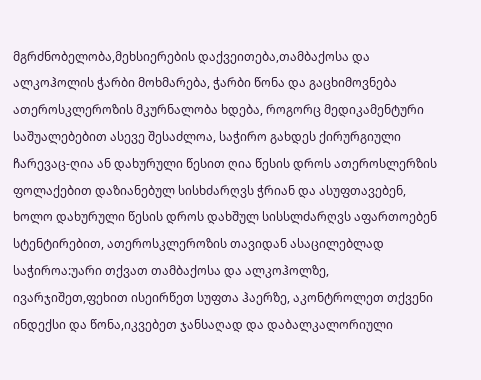მგრძნობელობა,მეხსიერების დაქვეითება,თამბაქოსა და ალკოჰოლის ჭარბი მოხმარება, ჭარბი წონა და გაცხიმოვნება
ათეროსკლეროზის მკურნალობა ხდება, როგორც მედიკამენტური საშუალებებით ასევე შესაძლოა, საჭირო გახდეს ქირურგიული ჩარევაც-ღია ან დახურული წესით ღია წესის დროს ათეროსლერზის ფოლაქებით დაზიანებულ სისხძარღვს ჭრიან და ასუფთავებენ, ხოლო დახურული წესის დროს დახშულ სისსლძარღვს აფართოებენ სტენტირებით, ათეროსკლეროზის თავიდან ასაცილებლად საჭიროა:უარი თქვათ თამბაქოსა და ალკოჰოლზე, ივარჯიშეთ,ფეხით ისეირწეთ სუფთა ჰაერზე, აკონტროლეთ თქვენი ინდექსი და წონა,იკვებეთ ჯანსაღად და დაბალკალორიული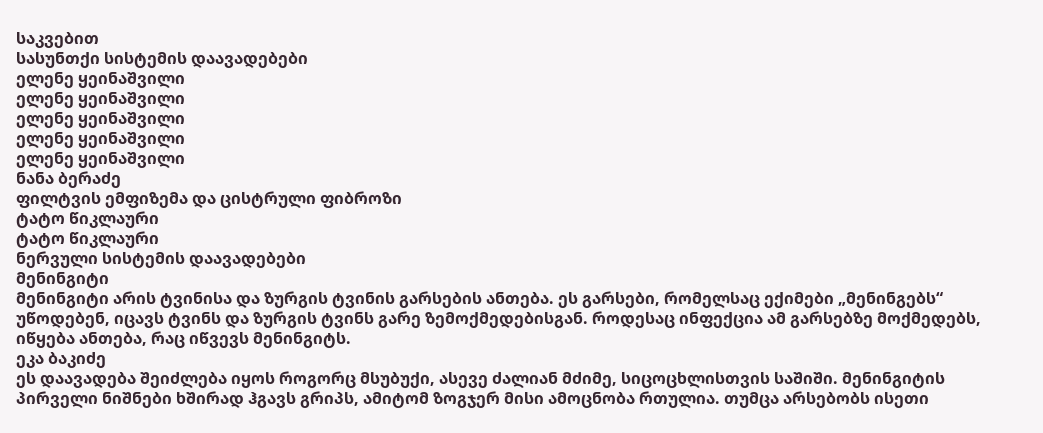საკვებით
სასუნთქი სისტემის დაავადებები
ელენე ყეინაშვილი
ელენე ყეინაშვილი
ელენე ყეინაშვილი
ელენე ყეინაშვილი
ელენე ყეინაშვილი
ნანა ბერაძე
ფილტვის ემფიზემა და ცისტრული ფიბროზი
ტატო წიკლაური
ტატო წიკლაური
ნერვული სისტემის დაავადებები
მენინგიტი
მენინგიტი არის ტვინისა და ზურგის ტვინის გარსების ანთება. ეს გარსები, რომელსაც ექიმები „მენინგებს“ უწოდებენ, იცავს ტვინს და ზურგის ტვინს გარე ზემოქმედებისგან. როდესაც ინფექცია ამ გარსებზე მოქმედებს, იწყება ანთება, რაც იწვევს მენინგიტს.
ეკა ბაკიძე
ეს დაავადება შეიძლება იყოს როგორც მსუბუქი, ასევე ძალიან მძიმე, სიცოცხლისთვის საშიში. მენინგიტის პირველი ნიშნები ხშირად ჰგავს გრიპს, ამიტომ ზოგჯერ მისი ამოცნობა რთულია. თუმცა არსებობს ისეთი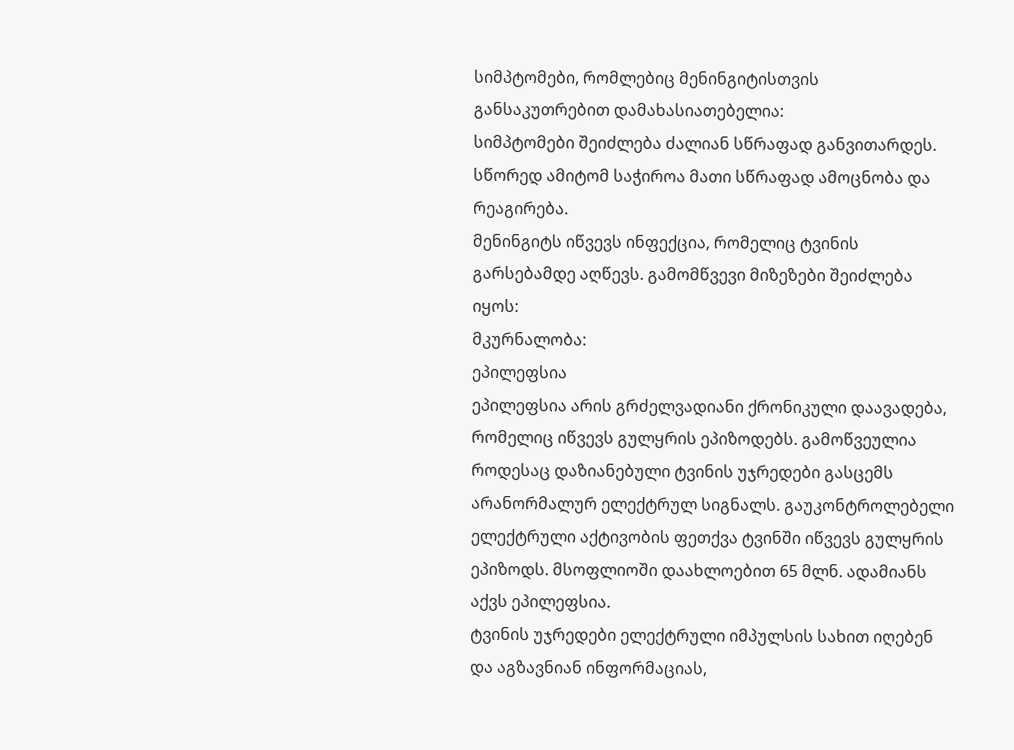სიმპტომები, რომლებიც მენინგიტისთვის განსაკუთრებით დამახასიათებელია:
სიმპტომები შეიძლება ძალიან სწრაფად განვითარდეს. სწორედ ამიტომ საჭიროა მათი სწრაფად ამოცნობა და რეაგირება.
მენინგიტს იწვევს ინფექცია, რომელიც ტვინის გარსებამდე აღწევს. გამომწვევი მიზეზები შეიძლება იყოს:
მკურნალობა:
ეპილეფსია
ეპილეფსია არის გრძელვადიანი ქრონიკული დაავადება, რომელიც იწვევს გულყრის ეპიზოდებს. გამოწვეულია როდესაც დაზიანებული ტვინის უჯრედები გასცემს არანორმალურ ელექტრულ სიგნალს. გაუკონტროლებელი ელექტრული აქტივობის ფეთქვა ტვინში იწვევს გულყრის ეპიზოდს. მსოფლიოში დაახლოებით 65 მლნ. ადამიანს აქვს ეპილეფსია.
ტვინის უჯრედები ელექტრული იმპულსის სახით იღებენ და აგზავნიან ინფორმაციას,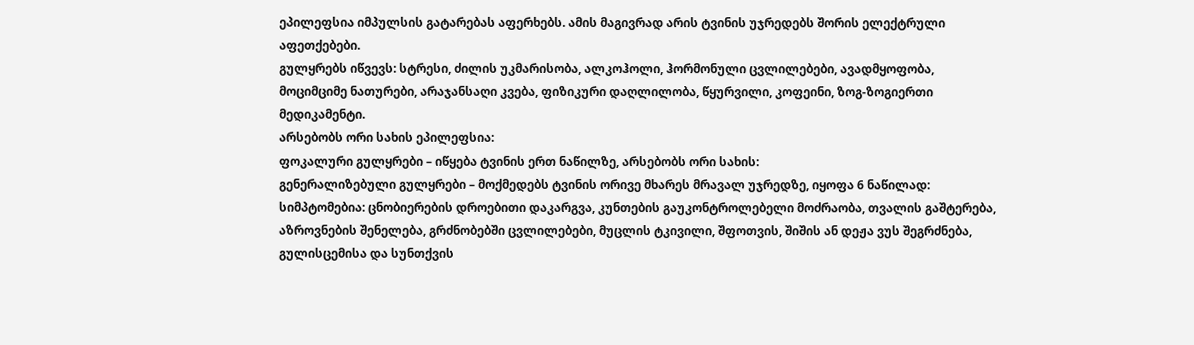ეპილეფსია იმპულსის გატარებას აფერხებს. ამის მაგივრად არის ტვინის უჯრედებს შორის ელექტრული აფეთქებები.
გულყრებს იწვევს: სტრესი, ძილის უკმარისობა, ალკოჰოლი, ჰორმონული ცვლილებები, ავადმყოფობა, მოციმციმე ნათურები, არაჯანსაღი კვება, ფიზიკური დაღლილობა, წყურვილი, კოფეინი, ზოგ-ზოგიერთი მედიკამენტი.
არსებობს ორი სახის ეპილეფსია:
ფოკალური გულყრები – იწყება ტვინის ერთ ნაწილზე, არსებობს ორი სახის:
გენერალიზებული გულყრები – მოქმედებს ტვინის ორივე მხარეს მრავალ უჯრედზე, იყოფა 6 ნაწილად:
სიმპტომებია: ცნობიერების დროებითი დაკარგვა, კუნთების გაუკონტროლებელი მოძრაობა, თვალის გაშტერება, აზროვნების შენელება, გრძნობებში ცვლილებები, მუცლის ტკივილი, შფოთვის, შიშის ან დეჟა ვუს შეგრძნება, გულისცემისა და სუნთქვის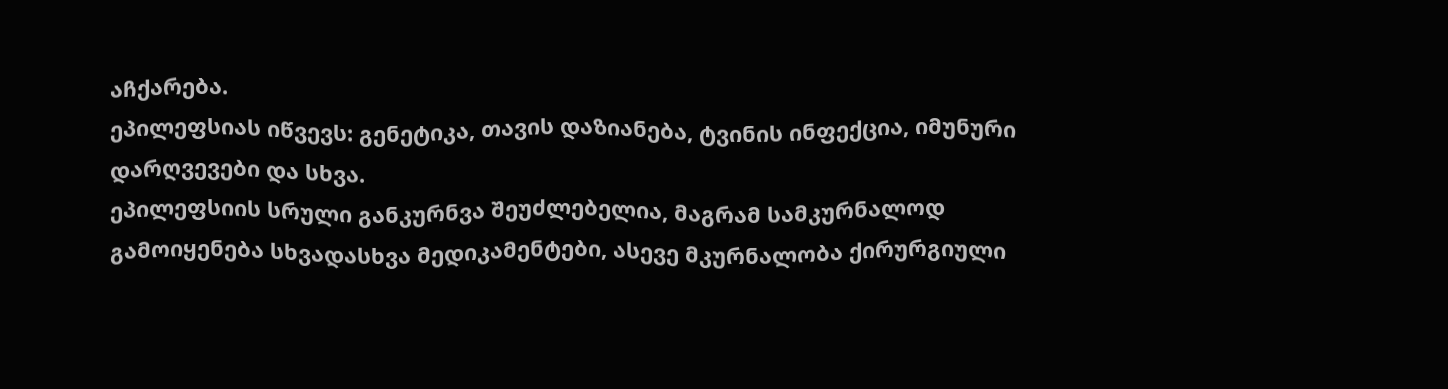აჩქარება.
ეპილეფსიას იწვევს: გენეტიკა, თავის დაზიანება, ტვინის ინფექცია, იმუნური დარღვევები და სხვა.
ეპილეფსიის სრული განკურნვა შეუძლებელია, მაგრამ სამკურნალოდ გამოიყენება სხვადასხვა მედიკამენტები, ასევე მკურნალობა ქირურგიული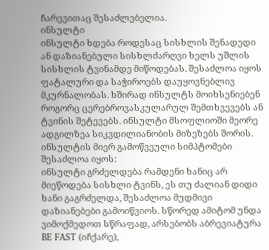ჩარევითაც შესაძლებელია.
ინსულტი
ინსულტი ხდება როდესაც სისხლის შენადედი ან დაზიანებული სისხლძარღვი ხელს უშლის სისხლის ტვინამდე მიწოდებას. შესაძლოა იყოს ფატალური და საჭიროებს დაუყოვნებლივ მკურნალობას. ხშირად ინსულტს მოიხსენიებენ როგორც ცერებროვასკულარულ შემთხვევებს ან ტვინის შეტევებს. ინსულტი მსოფლიოში მეორე ადგილზეა სიკვდილიანობის მიზეზებს შორის.
ინსულტის მიერ გამოწვეული სიმპტომები შესაძლოა იყოს:
ინსულტი გრძელდება რამდენი ხანიც არ მიეწოდება სისხლი ტვინს, ეს თუ ძალიან დიდი ხანი გაგრძელდა, შესაძლოა მუდმივი დაზიანებები გამოიწვიოს. სწორედ ამიტომ უნდა ვიმოქმედოთ სწრაფად, არსებობს აბრევიატურა BE FAST (იჩქარე),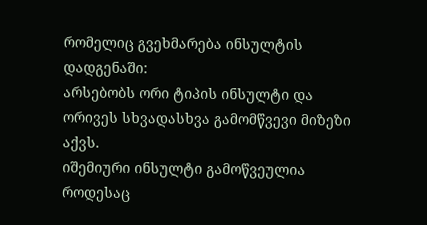რომელიც გვეხმარება ინსულტის დადგენაში:
არსებობს ორი ტიპის ინსულტი და ორივეს სხვადასხვა გამომწვევი მიზეზი აქვს.
იშემიური ინსულტი გამოწვეულია როდესაც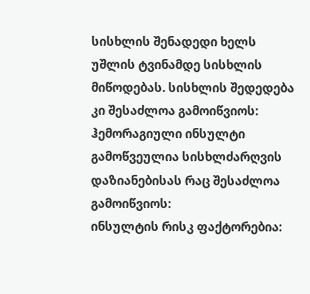სისხლის შენადედი ხელს უშლის ტვინამდე სისხლის მიწოდებას. სისხლის შედედება კი შესაძლოა გამოიწვიოს:
ჰემორაგიული ინსულტი გამოწვეულია სისხლძარღვის დაზიანებისას რაც შესაძლოა გამოიწვიოს:
ინსულტის რისკ ფაქტორებია: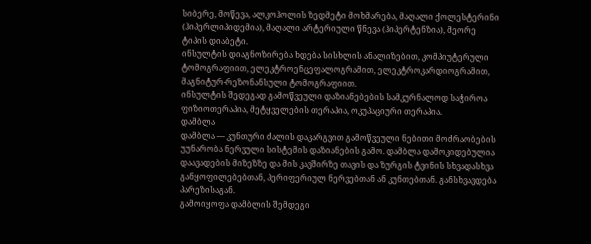სიბერე, მოწევა, ალკოჰოლის ზედმეტი მოხმარება, მაღალი ქოლესტერინი (ჰიპერლიპიდემია), მაღალი არტერიული წნევა (ჰიპერტენზია), მეორე ტიპის დიაბეტი.
ინსულტის დიაგნოზირება ხდება სისხლის ანალიზებით, კომპიუტერული ტომოგრაფიით, ელეკტროენცეფალოგრამით, ელეკტროკარდიოგრამით, მაგნიტურ-რეზონანსული ტომოგრაფიით.
ინსულტის შედეგად გამოწვეული დაზიანებების სამკურნალოდ საჭიროა ფიზიოთერაპია, მეტყველების თერაპია, ოკუპაციური თერაპია.
დამბლა
დამბლა — კუნთური ძალის დაკარგვით გამოწვეული ნებითი მოძრაობების უუნარობა ნერვული სისტემის დაზიანების გამო. დამბლა დამოკიდებულია დაავადების მიზეზზე და მის კავშირზე თავის და ზურგის ტვინის სხვადასხვა განყოფილებებთან, პერიფერიულ ნერვებთან ან კუნთებთან. განსხვავდება პარეზისაგან.
გამოიყოფა დამბლის შემდეგი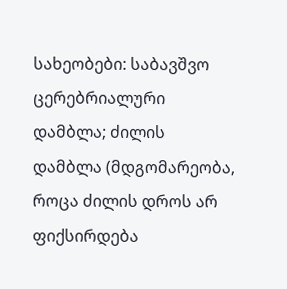სახეობები: საბავშვო ცერებრიალური დამბლა; ძილის დამბლა (მდგომარეობა, როცა ძილის დროს არ ფიქსირდება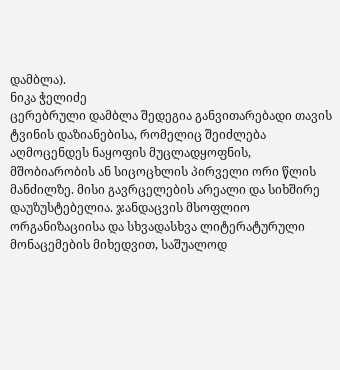დამბლა).
ნიკა ჭელიძე
ცერებრული დამბლა შედეგია განვითარებადი თავის ტვინის დაზიანებისა, რომელიც შეიძლება აღმოცენდეს ნაყოფის მუცლადყოფნის, მშობიარობის ან სიცოცხლის პირველი ორი წლის მანძილზე. მისი გავრცელების არეალი და სიხშირე დაუზუსტებელია. ჯანდაცვის მსოფლიო ორგანიზაციისა და სხვადასხვა ლიტერატურული მონაცემების მიხედვით, საშუალოდ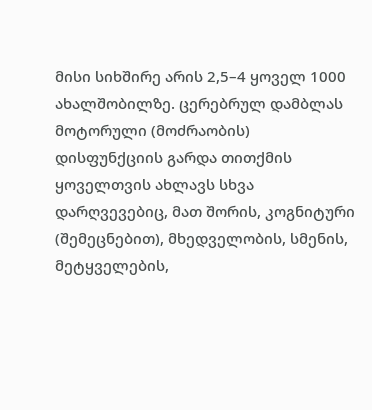მისი სიხშირე არის 2,5–4 ყოველ 1000 ახალშობილზე. ცერებრულ დამბლას მოტორული (მოძრაობის) დისფუნქციის გარდა თითქმის ყოველთვის ახლავს სხვა დარღვევებიც, მათ შორის, კოგნიტური (შემეცნებით), მხედველობის, სმენის, მეტყველების,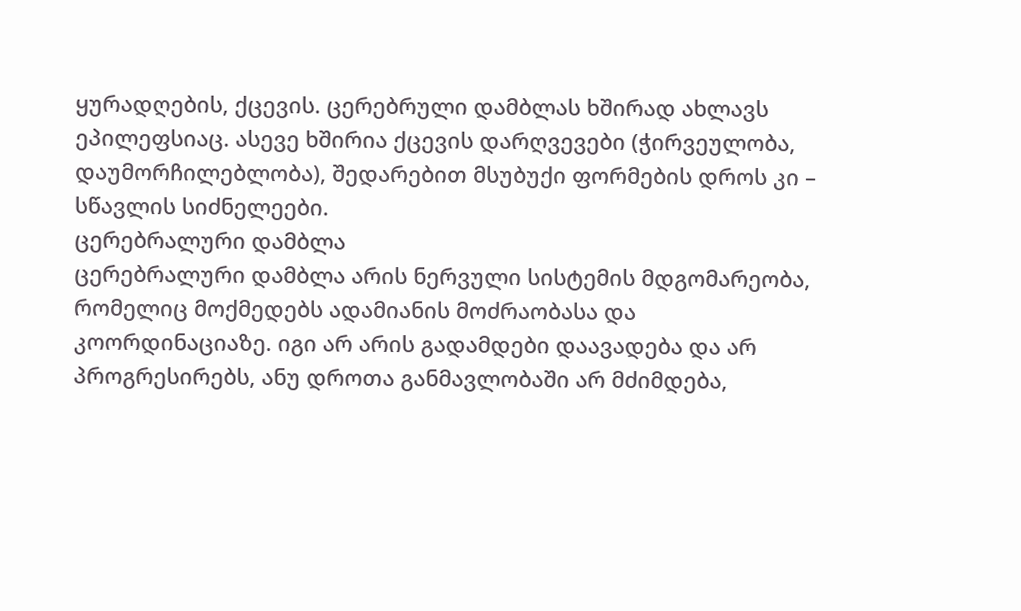ყურადღების, ქცევის. ცერებრული დამბლას ხშირად ახლავს ეპილეფსიაც. ასევე ხშირია ქცევის დარღვევები (ჭირვეულობა, დაუმორჩილებლობა), შედარებით მსუბუქი ფორმების დროს კი – სწავლის სიძნელეები.
ცერებრალური დამბლა
ცერებრალური დამბლა არის ნერვული სისტემის მდგომარეობა, რომელიც მოქმედებს ადამიანის მოძრაობასა და კოორდინაციაზე. იგი არ არის გადამდები დაავადება და არ პროგრესირებს, ანუ დროთა განმავლობაში არ მძიმდება,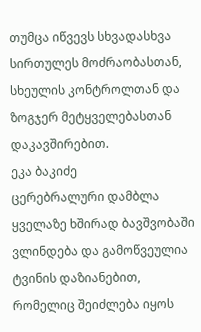თუმცა იწვევს სხვადასხვა სირთულეს მოძრაობასთან, სხეულის კონტროლთან და ზოგჯერ მეტყველებასთან დაკავშირებით.
ეკა ბაკიძე
ცერებრალური დამბლა ყველაზე ხშირად ბავშვობაში ვლინდება და გამოწვეულია ტვინის დაზიანებით, რომელიც შეიძლება იყოს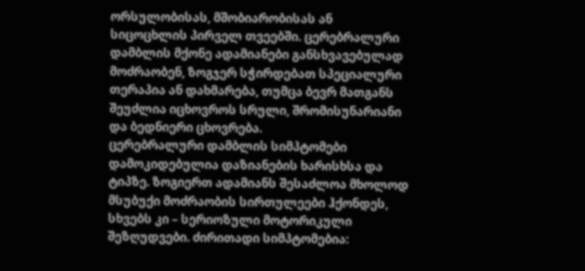ორსულობისას, მშობიარობისას ან სიცოცხლის პირველ თვეებში. ცერებრალური დამბლის მქონე ადამიანები განსხვავებულად მოძრაობენ, ზოგჯერ სჭირდებათ სპეციალური თერაპია ან დახმარება, თუმცა ბევრ მათგანს შეუძლია იცხოვროს სრული, შრომისუნარიანი და ბედნიერი ცხოვრება.
ცერებრალური დამბლის სიმპტომები დამოკიდებულია დაზიანების ხარისხსა და ტიპზე. ზოგიერთ ადამიანს შესაძლოა მხოლოდ მსუბუქი მოძრაობის სირთულეები ჰქონდეს, სხვებს კი – სერიოზული მოტორიკული შეზღუდვები. ძირითადი სიმპტომებია: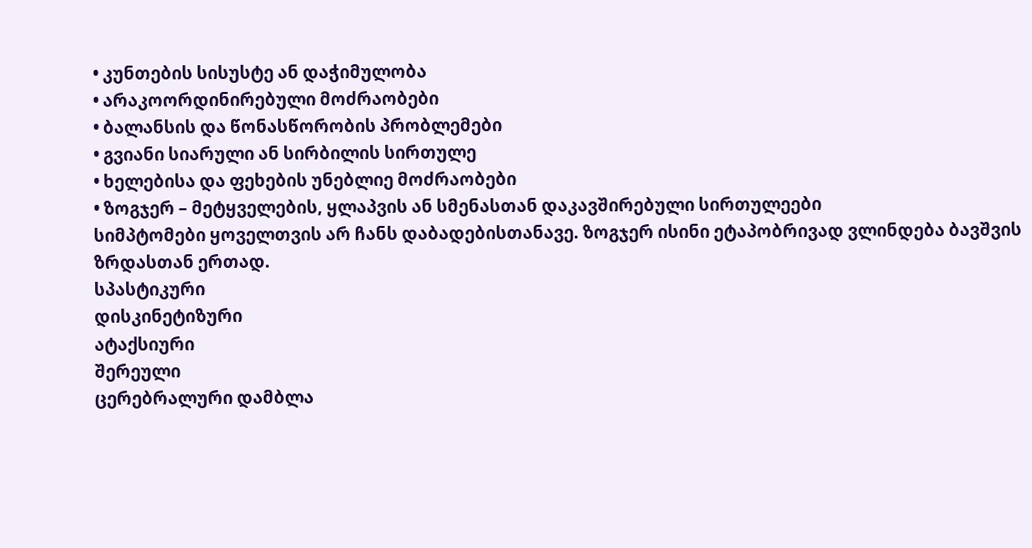• კუნთების სისუსტე ან დაჭიმულობა
• არაკოორდინირებული მოძრაობები
• ბალანსის და წონასწორობის პრობლემები
• გვიანი სიარული ან სირბილის სირთულე
• ხელებისა და ფეხების უნებლიე მოძრაობები
• ზოგჯერ – მეტყველების, ყლაპვის ან სმენასთან დაკავშირებული სირთულეები
სიმპტომები ყოველთვის არ ჩანს დაბადებისთანავე. ზოგჯერ ისინი ეტაპობრივად ვლინდება ბავშვის ზრდასთან ერთად.
სპასტიკური
დისკინეტიზური
ატაქსიური
შერეული
ცერებრალური დამბლა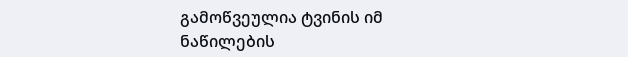გამოწვეულია ტვინის იმ ნაწილების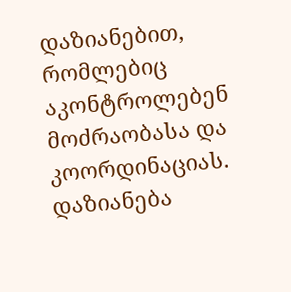დაზიანებით, რომლებიც აკონტროლებენ მოძრაობასა და კოორდინაციას. დაზიანება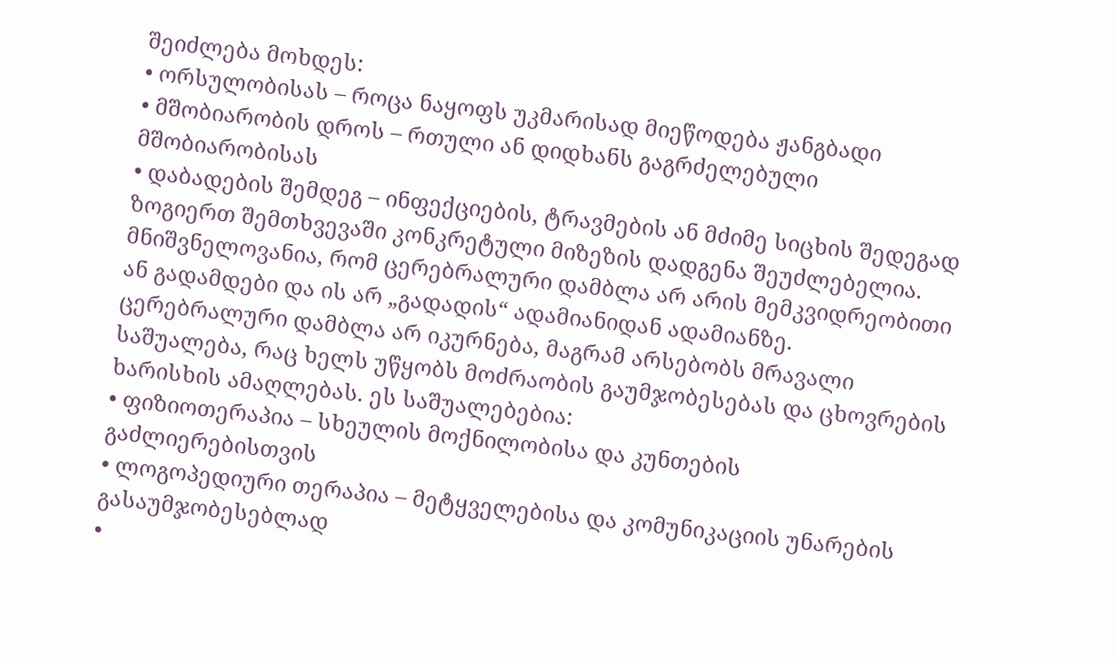შეიძლება მოხდეს:
• ორსულობისას – როცა ნაყოფს უკმარისად მიეწოდება ჟანგბადი
• მშობიარობის დროს – რთული ან დიდხანს გაგრძელებული მშობიარობისას
• დაბადების შემდეგ – ინფექციების, ტრავმების ან მძიმე სიცხის შედეგად
ზოგიერთ შემთხვევაში კონკრეტული მიზეზის დადგენა შეუძლებელია. მნიშვნელოვანია, რომ ცერებრალური დამბლა არ არის მემკვიდრეობითი ან გადამდები და ის არ „გადადის“ ადამიანიდან ადამიანზე.
ცერებრალური დამბლა არ იკურნება, მაგრამ არსებობს მრავალი საშუალება, რაც ხელს უწყობს მოძრაობის გაუმჯობესებას და ცხოვრების ხარისხის ამაღლებას. ეს საშუალებებია:
• ფიზიოთერაპია – სხეულის მოქნილობისა და კუნთების გაძლიერებისთვის
• ლოგოპედიური თერაპია – მეტყველებისა და კომუნიკაციის უნარების გასაუმჯობესებლად
•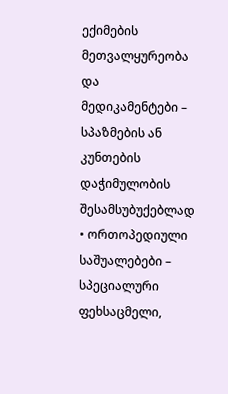ექიმების მეთვალყურეობა და მედიკამენტები – სპაზმების ან კუნთების დაჭიმულობის შესამსუბუქებლად
• ორთოპედიული საშუალებები – სპეციალური ფეხსაცმელი,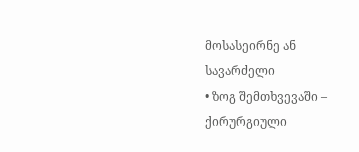მოსასეირნე ან სავარძელი
• ზოგ შემთხვევაში – ქირურგიული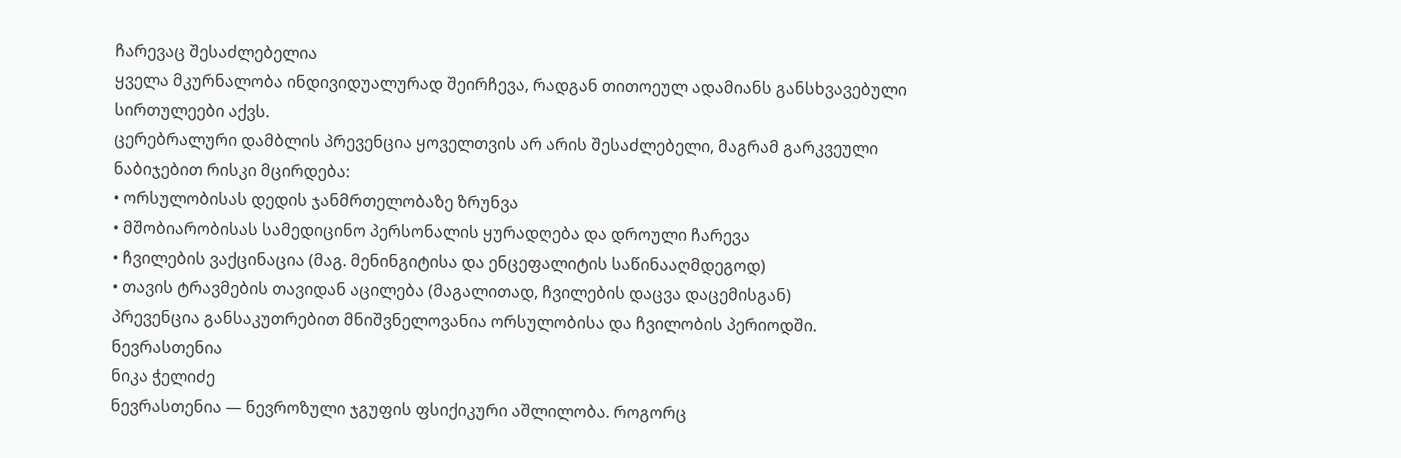ჩარევაც შესაძლებელია
ყველა მკურნალობა ინდივიდუალურად შეირჩევა, რადგან თითოეულ ადამიანს განსხვავებული სირთულეები აქვს.
ცერებრალური დამბლის პრევენცია ყოველთვის არ არის შესაძლებელი, მაგრამ გარკვეული ნაბიჯებით რისკი მცირდება:
• ორსულობისას დედის ჯანმრთელობაზე ზრუნვა
• მშობიარობისას სამედიცინო პერსონალის ყურადღება და დროული ჩარევა
• ჩვილების ვაქცინაცია (მაგ. მენინგიტისა და ენცეფალიტის საწინააღმდეგოდ)
• თავის ტრავმების თავიდან აცილება (მაგალითად, ჩვილების დაცვა დაცემისგან)
პრევენცია განსაკუთრებით მნიშვნელოვანია ორსულობისა და ჩვილობის პერიოდში.
ნევრასთენია
ნიკა ჭელიძე
ნევრასთენია — ნევროზული ჯგუფის ფსიქიკური აშლილობა. როგორც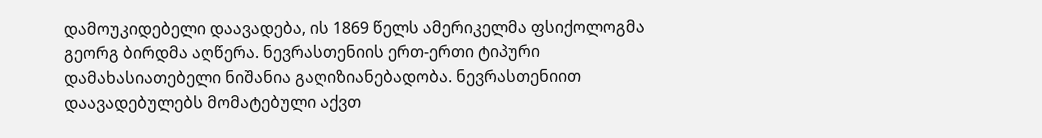დამოუკიდებელი დაავადება, ის 1869 წელს ამერიკელმა ფსიქოლოგმა გეორგ ბირდმა აღწერა. ნევრასთენიის ერთ-ერთი ტიპური დამახასიათებელი ნიშანია გაღიზიანებადობა. ნევრასთენიით დაავადებულებს მომატებული აქვთ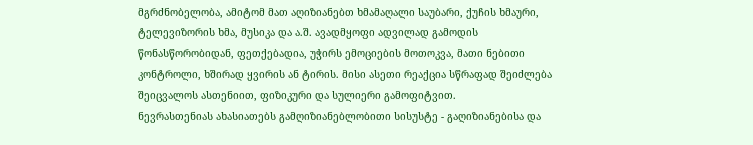მგრძნობელობა, ამიტომ მათ აღიზიანებთ ხმამაღალი საუბარი, ქუჩის ხმაური, ტელევიზორის ხმა, მუსიკა და ა.შ. ავადმყოფი ადვილად გამოდის წონასწორობიდან, ფეთქებადია, უჭირს ემოციების მოთოკვა, მათი ნებითი კონტროლი, ხშირად ყვირის ან ტირის. მისი ასეთი რეაქცია სწრაფად შეიძლება შეიცვალოს ასთენიით, ფიზიკური და სულიერი გამოფიტვით.
ნევრასთენიას ახასიათებს გამღიზიანებლობითი სისუსტე - გაღიზიანებისა და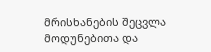მრისხანების შეცვლა მოდუნებითა და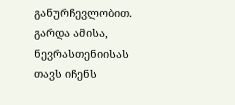განურჩევლობით. გარდა ამისა, ნევრასთენიისას თავს იჩენს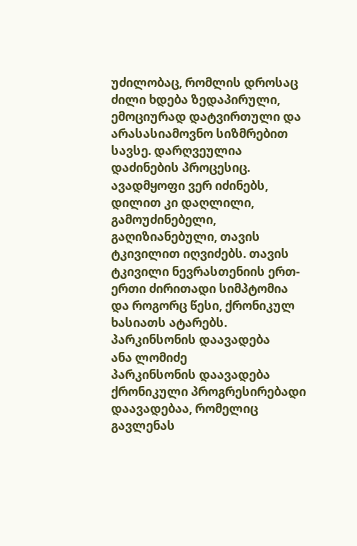უძილობაც, რომლის დროსაც ძილი ხდება ზედაპირული, ემოციურად დატვირთული და არასასიამოვნო სიზმრებით სავსე. დარღვეულია დაძინების პროცესიც. ავადმყოფი ვერ იძინებს, დილით კი დაღლილი, გამოუძინებელი, გაღიზიანებული, თავის ტკივილით იღვიძებს. თავის ტკივილი ნევრასთენიის ერთ-ერთი ძირითადი სიმპტომია და როგორც წესი, ქრონიკულ ხასიათს ატარებს.
პარკინსონის დაავადება
ანა ლომიძე
პარკინსონის დაავადება ქრონიკული პროგრესირებადი დაავადებაა, რომელიც გავლენას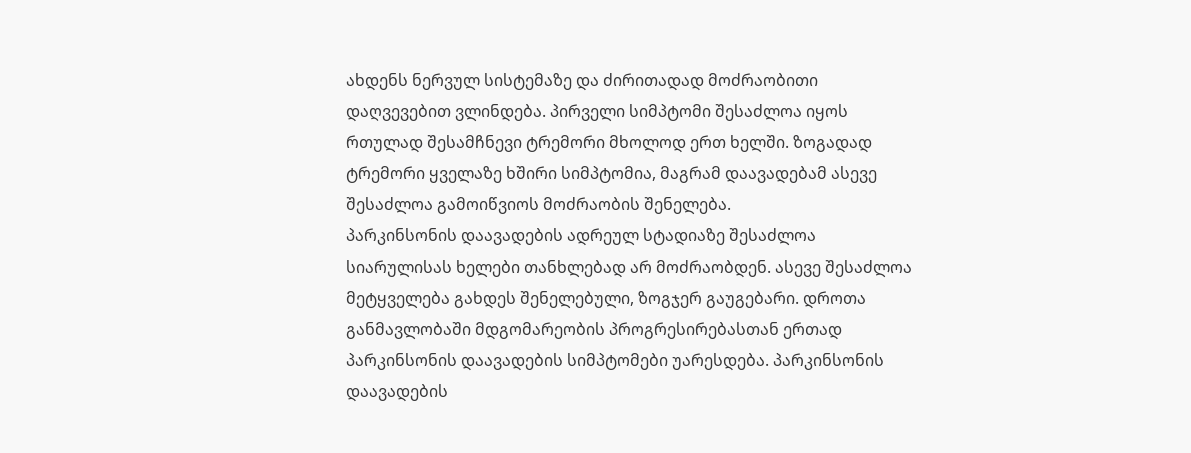ახდენს ნერვულ სისტემაზე და ძირითადად მოძრაობითი დაღვევებით ვლინდება. პირველი სიმპტომი შესაძლოა იყოს რთულად შესამჩნევი ტრემორი მხოლოდ ერთ ხელში. ზოგადად ტრემორი ყველაზე ხშირი სიმპტომია, მაგრამ დაავადებამ ასევე შესაძლოა გამოიწვიოს მოძრაობის შენელება.
პარკინსონის დაავადების ადრეულ სტადიაზე შესაძლოა სიარულისას ხელები თანხლებად არ მოძრაობდენ. ასევე შესაძლოა მეტყველება გახდეს შენელებული, ზოგჯერ გაუგებარი. დროთა განმავლობაში მდგომარეობის პროგრესირებასთან ერთად პარკინსონის დაავადების სიმპტომები უარესდება. პარკინსონის დაავადების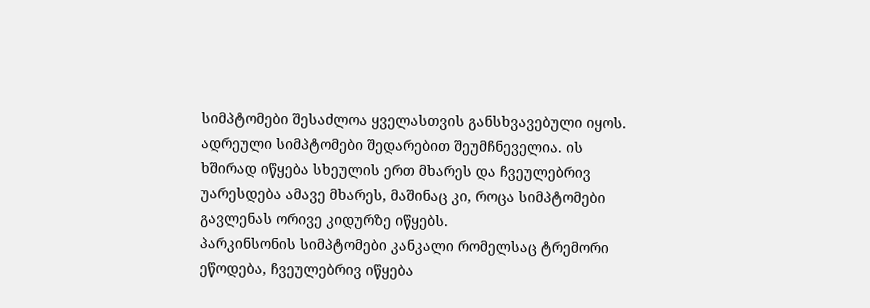სიმპტომები შესაძლოა ყველასთვის განსხვავებული იყოს. ადრეული სიმპტომები შედარებით შეუმჩნეველია. ის ხშირად იწყება სხეულის ერთ მხარეს და ჩვეულებრივ უარესდება ამავე მხარეს, მაშინაც კი, როცა სიმპტომები გავლენას ორივე კიდურზე იწყებს.
პარკინსონის სიმპტომები კანკალი რომელსაც ტრემორი ეწოდება, ჩვეულებრივ იწყება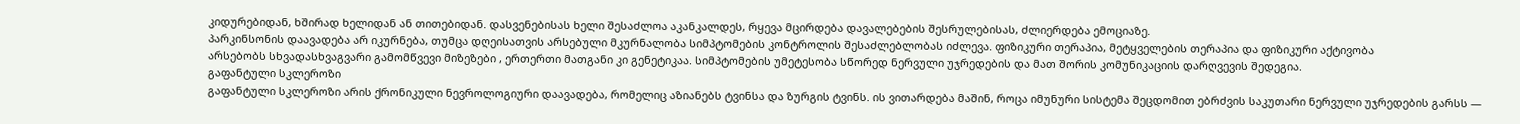კიდურებიდან, ხშირად ხელიდან ან თითებიდან. დასვენებისას ხელი შესაძლოა აკანკალდეს, რყევა მცირდება დავალებების შესრულებისას, ძლიერდება ემოციაზე.
პარკინსონის დაავადება არ იკურნება, თუმცა დღეისათვის არსებული მკურნალობა სიმპტომების კონტროლის შესაძლებლობას იძლევა. ფიზიკური თერაპია, მეტყველების თერაპია და ფიზიკური აქტივობა
არსებობს სხვადასხვაგვარი გამომწვევი მიზეზები , ერთერთი მათგანი კი გენეტიკაა. სიმპტომების უმეტესობა სწორედ ნერვული უჯრედების და მათ შორის კომუნიკაციის დარღვევის შედეგია.
გაფანტული სკლეროზი
გაფანტული სკლეროზი არის ქრონიკული ნევროლოგიური დაავადება, რომელიც აზიანებს ტვინსა და ზურგის ტვინს. ის ვითარდება მაშინ, როცა იმუნური სისტემა შეცდომით ებრძვის საკუთარი ნერვული უჯრედების გარსს —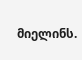მიელინს.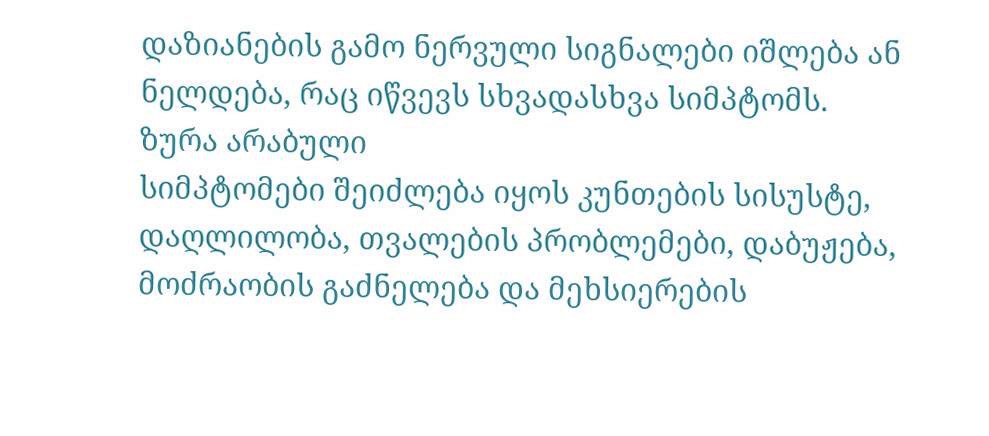დაზიანების გამო ნერვული სიგნალები იშლება ან ნელდება, რაც იწვევს სხვადასხვა სიმპტომს.
ზურა არაბული
სიმპტომები შეიძლება იყოს კუნთების სისუსტე, დაღლილობა, თვალების პრობლემები, დაბუჟება, მოძრაობის გაძნელება და მეხსიერების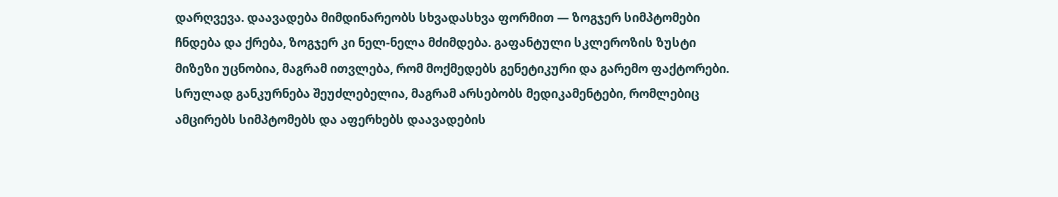დარღვევა. დაავადება მიმდინარეობს სხვადასხვა ფორმით — ზოგჯერ სიმპტომები ჩნდება და ქრება, ზოგჯერ კი ნელ-ნელა მძიმდება. გაფანტული სკლეროზის ზუსტი მიზეზი უცნობია, მაგრამ ითვლება, რომ მოქმედებს გენეტიკური და გარემო ფაქტორები. სრულად განკურნება შეუძლებელია, მაგრამ არსებობს მედიკამენტები, რომლებიც ამცირებს სიმპტომებს და აფერხებს დაავადების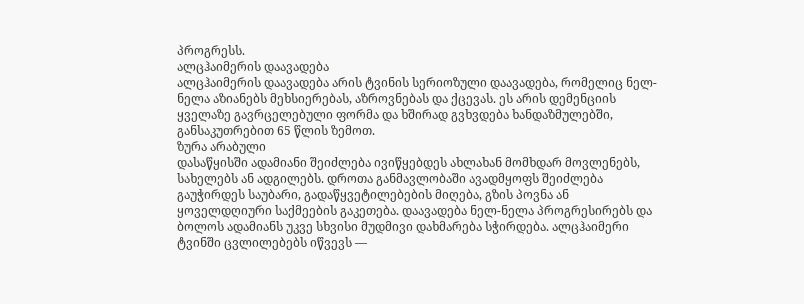პროგრესს.
ალცჰაიმერის დაავადება
ალცჰაიმერის დაავადება არის ტვინის სერიოზული დაავადება, რომელიც ნელ-ნელა აზიანებს მეხსიერებას, აზროვნებას და ქცევას. ეს არის დემენციის ყველაზე გავრცელებული ფორმა და ხშირად გვხვდება ხანდაზმულებში, განსაკუთრებით 65 წლის ზემოთ.
ზურა არაბული
დასაწყისში ადამიანი შეიძლება ივიწყებდეს ახლახან მომხდარ მოვლენებს, სახელებს ან ადგილებს. დროთა განმავლობაში ავადმყოფს შეიძლება გაუჭირდეს საუბარი, გადაწყვეტილებების მიღება, გზის პოვნა ან ყოველდღიური საქმეების გაკეთება. დაავადება ნელ-ნელა პროგრესირებს და ბოლოს ადამიანს უკვე სხვისი მუდმივი დახმარება სჭირდება. ალცჰაიმერი ტვინში ცვლილებებს იწვევს —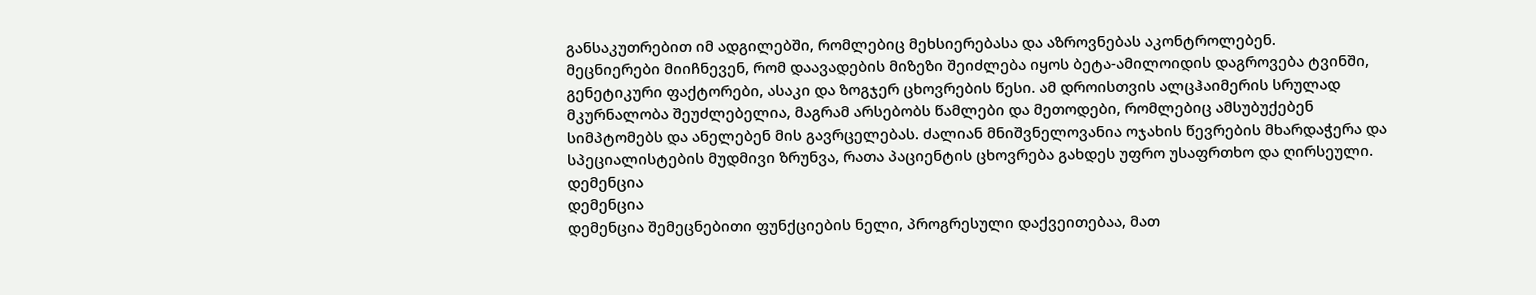განსაკუთრებით იმ ადგილებში, რომლებიც მეხსიერებასა და აზროვნებას აკონტროლებენ.
მეცნიერები მიიჩნევენ, რომ დაავადების მიზეზი შეიძლება იყოს ბეტა-ამილოიდის დაგროვება ტვინში, გენეტიკური ფაქტორები, ასაკი და ზოგჯერ ცხოვრების წესი. ამ დროისთვის ალცჰაიმერის სრულად მკურნალობა შეუძლებელია, მაგრამ არსებობს წამლები და მეთოდები, რომლებიც ამსუბუქებენ სიმპტომებს და ანელებენ მის გავრცელებას. ძალიან მნიშვნელოვანია ოჯახის წევრების მხარდაჭერა და სპეციალისტების მუდმივი ზრუნვა, რათა პაციენტის ცხოვრება გახდეს უფრო უსაფრთხო და ღირსეული.
დემენცია
დემენცია
დემენცია შემეცნებითი ფუნქციების ნელი, პროგრესული დაქვეითებაა, მათ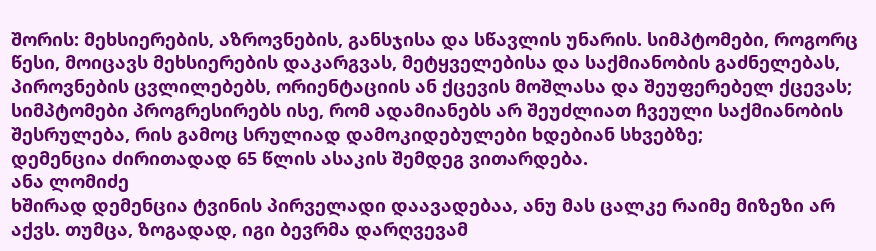შორის: მეხსიერების, აზროვნების, განსჯისა და სწავლის უნარის. სიმპტომები, როგორც წესი, მოიცავს მეხსიერების დაკარგვას, მეტყველებისა და საქმიანობის გაძნელებას, პიროვნების ცვლილებებს, ორიენტაციის ან ქცევის მოშლასა და შეუფერებელ ქცევას; სიმპტომები პროგრესირებს ისე, რომ ადამიანებს არ შეუძლიათ ჩვეული საქმიანობის შესრულება, რის გამოც სრულიად დამოკიდებულები ხდებიან სხვებზე;
დემენცია ძირითადად 65 წლის ასაკის შემდეგ ვითარდება.
ანა ლომიძე
ხშირად დემენცია ტვინის პირველადი დაავადებაა, ანუ მას ცალკე რაიმე მიზეზი არ აქვს. თუმცა, ზოგადად, იგი ბევრმა დარღვევამ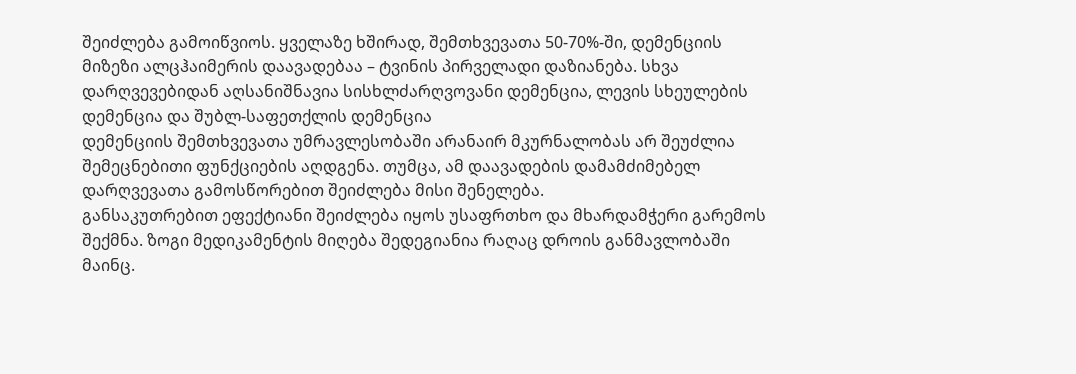შეიძლება გამოიწვიოს. ყველაზე ხშირად, შემთხვევათა 50-70%-ში, დემენციის მიზეზი ალცჰაიმერის დაავადებაა – ტვინის პირველადი დაზიანება. სხვა დარღვევებიდან აღსანიშნავია სისხლძარღვოვანი დემენცია, ლევის სხეულების დემენცია და შუბლ-საფეთქლის დემენცია
დემენციის შემთხვევათა უმრავლესობაში არანაირ მკურნალობას არ შეუძლია შემეცნებითი ფუნქციების აღდგენა. თუმცა, ამ დაავადების დამამძიმებელ დარღვევათა გამოსწორებით შეიძლება მისი შენელება.
განსაკუთრებით ეფექტიანი შეიძლება იყოს უსაფრთხო და მხარდამჭერი გარემოს შექმნა. ზოგი მედიკამენტის მიღება შედეგიანია რაღაც დროის განმავლობაში მაინც.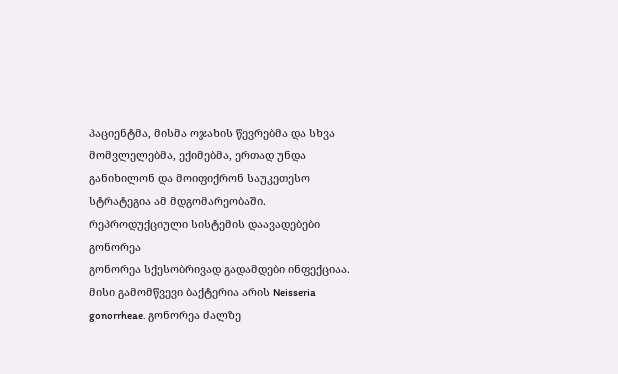პაციენტმა, მისმა ოჯახის წევრებმა და სხვა მომვლელებმა, ექიმებმა, ერთად უნდა განიხილონ და მოიფიქრონ საუკეთესო სტრატეგია ამ მდგომარეობაში.
რეპროდუქციული სისტემის დაავადებები
გონორეა
გონორეა სქესობრივად გადამდები ინფექციაა. მისი გამომწვევი ბაქტერია არის Neisseria gonorrheae. გონორეა ძალზე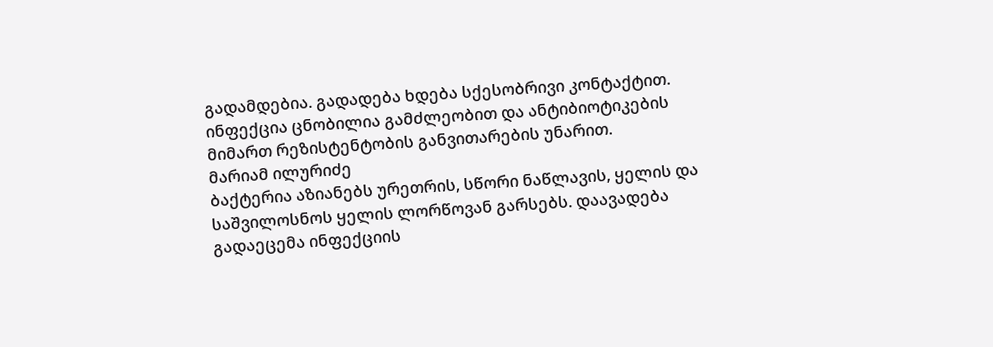გადამდებია. გადადება ხდება სქესობრივი კონტაქტით. ინფექცია ცნობილია გამძლეობით და ანტიბიოტიკების მიმართ რეზისტენტობის განვითარების უნარით.
მარიამ ილურიძე
ბაქტერია აზიანებს ურეთრის, სწორი ნაწლავის, ყელის და საშვილოსნოს ყელის ლორწოვან გარსებს. დაავადება გადაეცემა ინფექციის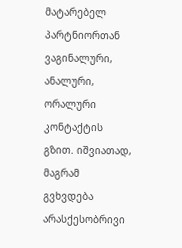მატარებელ პარტნიორთან ვაგინალური, ანალური, ორალური კონტაქტის გზით. იშვიათად, მაგრამ გვხვდება არასქესობრივი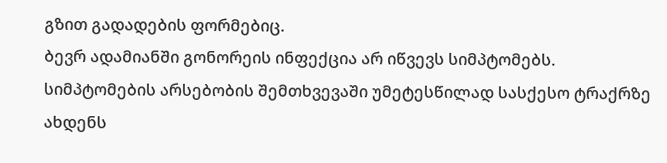გზით გადადების ფორმებიც.
ბევრ ადამიანში გონორეის ინფექცია არ იწვევს სიმპტომებს. სიმპტომების არსებობის შემთხვევაში უმეტესწილად სასქესო ტრაქრზე ახდენს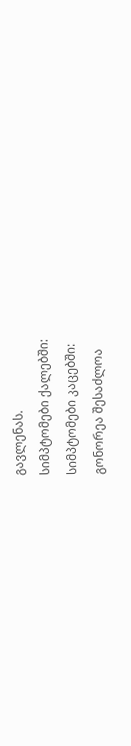გავლენას.
სიმპტომები ქალებში:
სიმპტომები კაცებში:
გონორეა შესაძლოა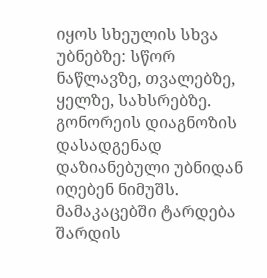იყოს სხეულის სხვა უბნებზე: სწორ ნაწლავზე, თვალებზე, ყელზე, სახსრებზე.
გონორეის დიაგნოზის დასადგენად დაზიანებული უბნიდან იღებენ ნიმუშს. მამაკაცებში ტარდება შარდის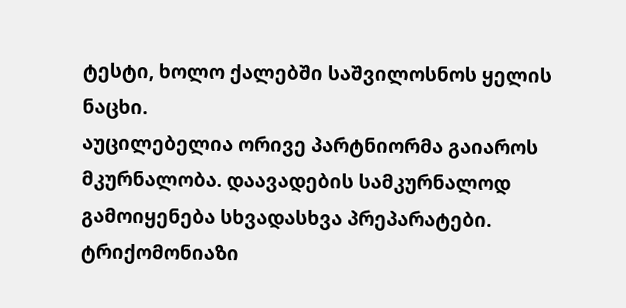ტესტი, ხოლო ქალებში საშვილოსნოს ყელის ნაცხი.
აუცილებელია ორივე პარტნიორმა გაიაროს მკურნალობა. დაავადების სამკურნალოდ გამოიყენება სხვადასხვა პრეპარატები.
ტრიქომონიაზი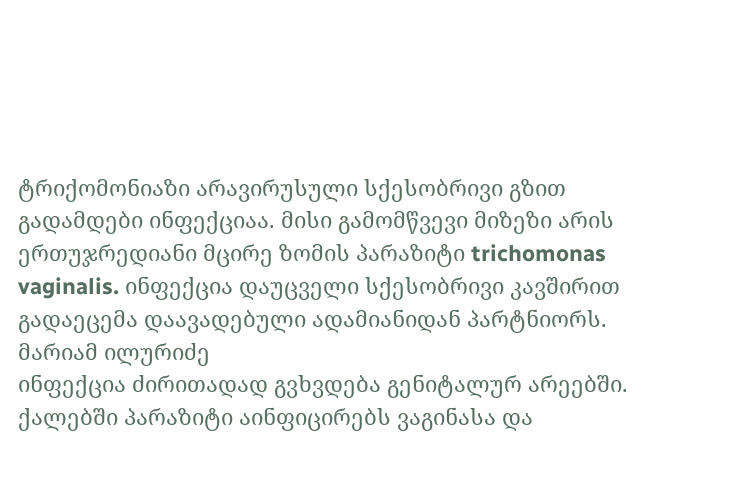ტრიქომონიაზი არავირუსული სქესობრივი გზით გადამდები ინფექციაა. მისი გამომწვევი მიზეზი არის ერთუჯრედიანი მცირე ზომის პარაზიტი trichomonas vaginalis. ინფექცია დაუცველი სქესობრივი კავშირით გადაეცემა დაავადებული ადამიანიდან პარტნიორს.
მარიამ ილურიძე
ინფექცია ძირითადად გვხვდება გენიტალურ არეებში. ქალებში პარაზიტი აინფიცირებს ვაგინასა და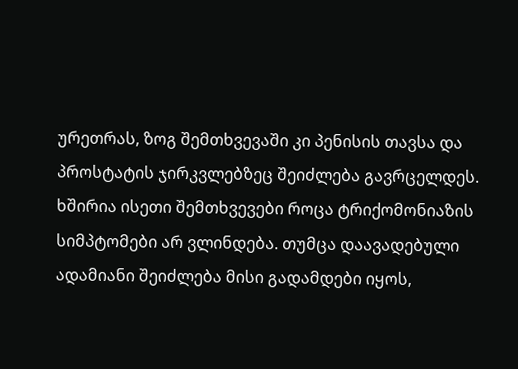ურეთრას, ზოგ შემთხვევაში კი პენისის თავსა და პროსტატის ჯირკვლებზეც შეიძლება გავრცელდეს.
ხშირია ისეთი შემთხვევები როცა ტრიქომონიაზის სიმპტომები არ ვლინდება. თუმცა დაავადებული ადამიანი შეიძლება მისი გადამდები იყოს,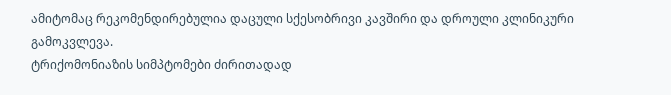ამიტომაც რეკომენდირებულია დაცული სქესობრივი კავშირი და დროული კლინიკური გამოკვლევა.
ტრიქომონიაზის სიმპტომები ძირითადად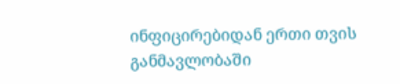ინფიცირებიდან ერთი თვის განმავლობაში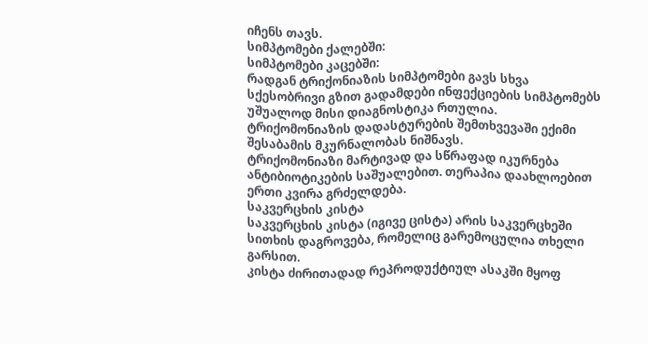იჩენს თავს.
სიმპტომები ქალებში:
სიმპტომები კაცებში:
რადგან ტრიქონიაზის სიმპტომები გავს სხვა სქესობრივი გზით გადამდები ინფექციების სიმპტომებს უშუალოდ მისი დიაგნოსტიკა რთულია.
ტრიქომონიაზის დადასტურების შემთხვევაში ექიმი შესაბამის მკურნალობას ნიშნავს.
ტრიქომონიაზი მარტივად და სწრაფად იკურნება ანტიბიოტიკების საშუალებით. თერაპია დაახლოებით ერთი კვირა გრძელდება.
საკვერცხის კისტა
საკვერცხის კისტა (იგივე ცისტა) არის საკვერცხეში სითხის დაგროვება, რომელიც გარემოცულია თხელი გარსით.
კისტა ძირითადად რეპროდუქტიულ ასაკში მყოფ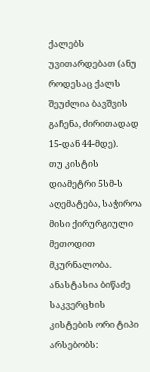ქალებს უვითარდებათ (ანუ როდესაც ქალს შეუძლია ბავშვის გაჩენა, ძირითადად 15-დან 44-მდე).
თუ კისტის დიამეტრი 5სმ-ს აღემატება, საჭიროა მისი ქირურგიული მეთოდით მკურნალობა.
ანასტასია ბიწაძე
საკვერცხის კისტების ორი ტიპი არსებობს: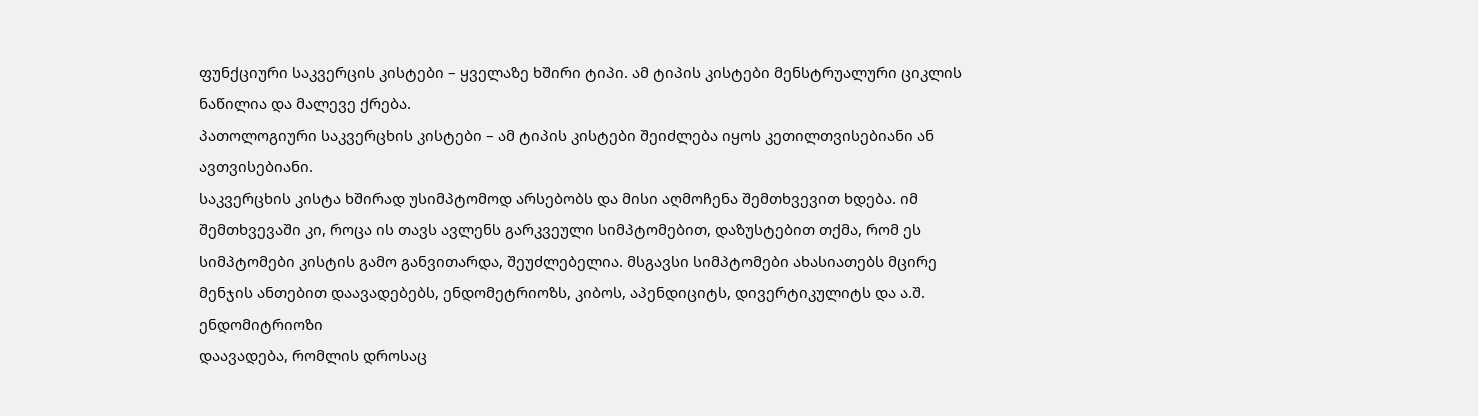ფუნქციური საკვერცის კისტები – ყველაზე ხშირი ტიპი. ამ ტიპის კისტები მენსტრუალური ციკლის ნაწილია და მალევე ქრება.
პათოლოგიური საკვერცხის კისტები – ამ ტიპის კისტები შეიძლება იყოს კეთილთვისებიანი ან ავთვისებიანი.
საკვერცხის კისტა ხშირად უსიმპტომოდ არსებობს და მისი აღმოჩენა შემთხვევით ხდება. იმ შემთხვევაში კი, როცა ის თავს ავლენს გარკვეული სიმპტომებით, დაზუსტებით თქმა, რომ ეს სიმპტომები კისტის გამო განვითარდა, შეუძლებელია. მსგავსი სიმპტომები ახასიათებს მცირე მენჯის ანთებით დაავადებებს, ენდომეტრიოზს, კიბოს, აპენდიციტს, დივერტიკულიტს და ა.შ.
ენდომიტრიოზი
დაავადება, რომლის დროსაც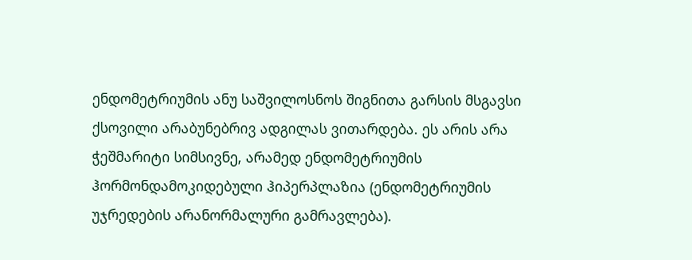ენდომეტრიუმის ანუ საშვილოსნოს შიგნითა გარსის მსგავსი ქსოვილი არაბუნებრივ ადგილას ვითარდება. ეს არის არა ჭეშმარიტი სიმსივნე, არამედ ენდომეტრიუმის ჰორმონდამოკიდებული ჰიპერპლაზია (ენდომეტრიუმის უჯრედების არანორმალური გამრავლება).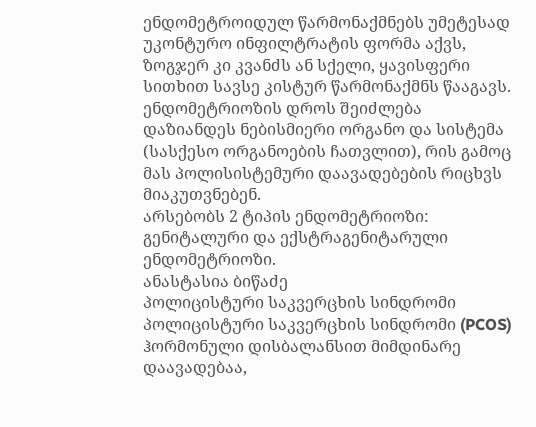ენდომეტროიდულ წარმონაქმნებს უმეტესად უკონტურო ინფილტრატის ფორმა აქვს, ზოგჯერ კი კვანძს ან სქელი, ყავისფერი სითხით სავსე კისტურ წარმონაქმნს წააგავს. ენდომეტრიოზის დროს შეიძლება დაზიანდეს ნებისმიერი ორგანო და სისტემა (სასქესო ორგანოების ჩათვლით), რის გამოც მას პოლისისტემური დაავადებების რიცხვს მიაკუთვნებენ.
არსებობს 2 ტიპის ენდომეტრიოზი: გენიტალური და ექსტრაგენიტარული ენდომეტრიოზი.
ანასტასია ბიწაძე
პოლიცისტური საკვერცხის სინდრომი
პოლიცისტური საკვერცხის სინდრომი (PCOS) ჰორმონული დისბალანსით მიმდინარე დაავადებაა,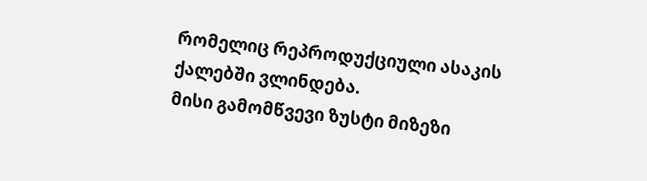რომელიც რეპროდუქციული ასაკის ქალებში ვლინდება.
მისი გამომწვევი ზუსტი მიზეზი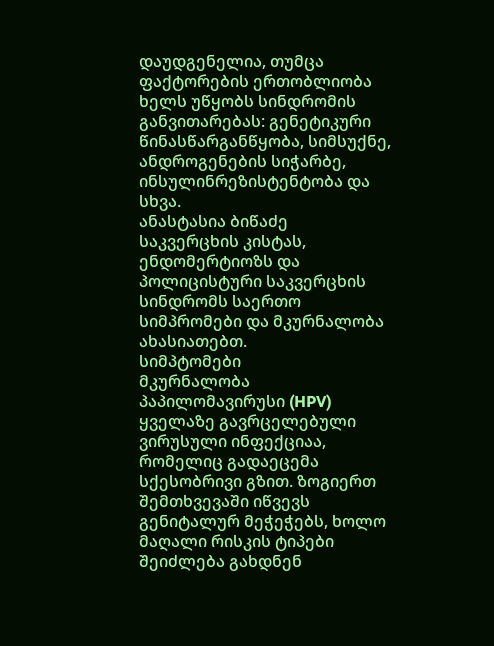დაუდგენელია, თუმცა ფაქტორების ერთობლიობა ხელს უწყობს სინდრომის განვითარებას: გენეტიკური წინასწარგანწყობა, სიმსუქნე, ანდროგენების სიჭარბე, ინსულინრეზისტენტობა და სხვა.
ანასტასია ბიწაძე
საკვერცხის კისტას, ენდომერტიოზს და პოლიცისტური საკვერცხის სინდრომს საერთო სიმპრომები და მკურნალობა ახასიათებთ.
სიმპტომები
მკურნალობა
პაპილომავირუსი (HPV)
ყველაზე გავრცელებული ვირუსული ინფექციაა, რომელიც გადაეცემა სქესობრივი გზით. ზოგიერთ შემთხვევაში იწვევს გენიტალურ მეჭეჭებს, ხოლო მაღალი რისკის ტიპები შეიძლება გახდნენ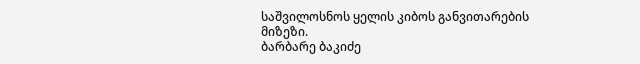საშვილოსნოს ყელის კიბოს განვითარების მიზეზი.
ბარბარე ბაკიძე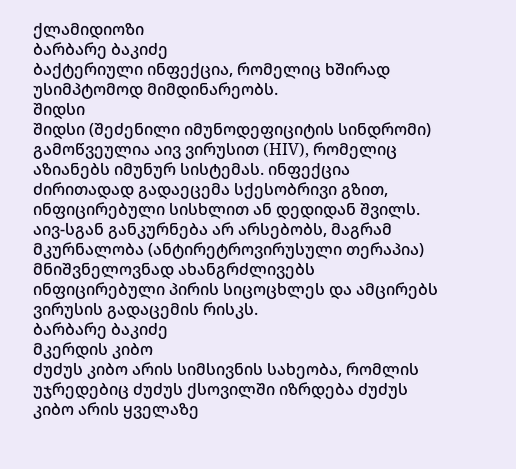ქლამიდიოზი
ბარბარე ბაკიძე
ბაქტერიული ინფექცია, რომელიც ხშირად უსიმპტომოდ მიმდინარეობს.
შიდსი
შიდსი (შეძენილი იმუნოდეფიციტის სინდრომი) გამოწვეულია აივ ვირუსით (HIV), რომელიც აზიანებს იმუნურ სისტემას. ინფექცია ძირითადად გადაეცემა სქესობრივი გზით, ინფიცირებული სისხლით ან დედიდან შვილს. აივ-სგან განკურნება არ არსებობს, მაგრამ მკურნალობა (ანტირეტროვირუსული თერაპია) მნიშვნელოვნად ახანგრძლივებს ინფიცირებული პირის სიცოცხლეს და ამცირებს ვირუსის გადაცემის რისკს.
ბარბარე ბაკიძე
მკერდის კიბო
ძუძუს კიბო არის სიმსივნის სახეობა, რომლის უჯრედებიც ძუძუს ქსოვილში იზრდება ძუძუს კიბო არის ყველაზე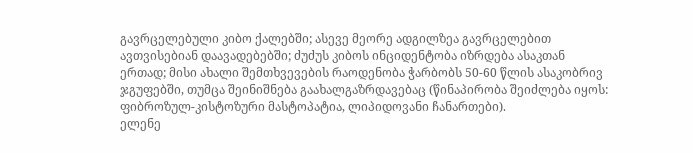გავრცელებული კიბო ქალებში; ასევე მეორე ადგილზეა გავრცელებით ავთვისებიან დაავადებებში; ძუძუს კიბოს ინციდენტობა იზრდება ასაკთან ერთად; მისი ახალი შემთხვევების რაოდენობა ჭარბობს 50-60 წლის ასაკობრივ ჯგუფებში, თუმცა შეინიშნება გაახალგაზრდავებაც (წინაპირობა შეიძლება იყოს: ფიბროზულ-კისტოზური მასტოპატია, ლიპიდოვანი ჩანართები).
ელენე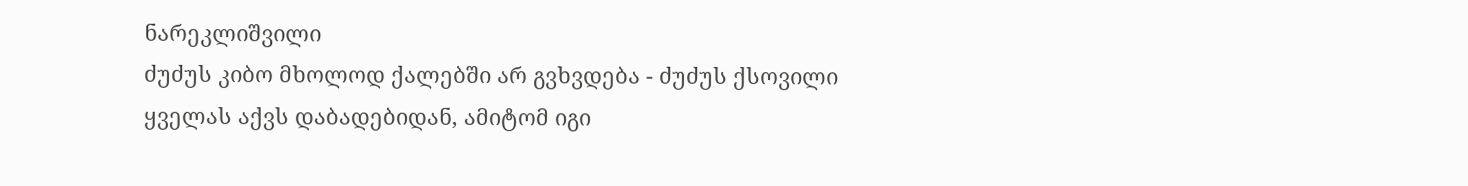ნარეკლიშვილი
ძუძუს კიბო მხოლოდ ქალებში არ გვხვდება - ძუძუს ქსოვილი ყველას აქვს დაბადებიდან, ამიტომ იგი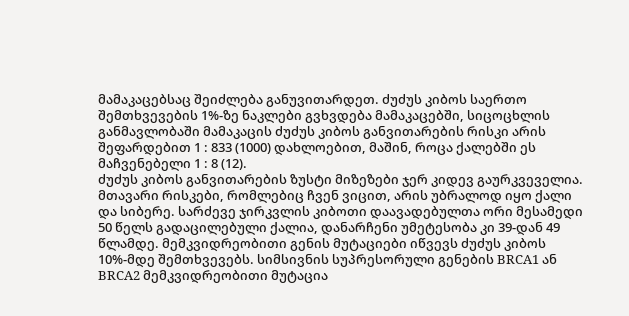მამაკაცებსაც შეიძლება განუვითარდეთ. ძუძუს კიბოს საერთო შემთხვევების 1%-ზე ნაკლები გვხვდება მამაკაცებში, სიცოცხლის განმავლობაში მამაკაცის ძუძუს კიბოს განვითარების რისკი არის შეფარდებით 1 : 833 (1000) დახლოებით, მაშინ, როცა ქალებში ეს მაჩვენებელი 1 : 8 (12).
ძუძუს კიბოს განვითარების ზუსტი მიზეზები ჯერ კიდევ გაურკვეველია. მთავარი რისკები, რომლებიც ჩვენ ვიცით, არის უბრალოდ იყო ქალი და სიბერე. სარძევე ჯირკვლის კიბოთი დაავადებულთა ორი მესამედი 50 წელს გადაცილებული ქალია, დანარჩენი უმეტესობა კი 39-დან 49 წლამდე. მემკვიდრეობითი გენის მუტაციები იწვევს ძუძუს კიბოს 10%-მდე შემთხვევებს. სიმსივნის სუპრესორული გენების BRCA1 ან BRCA2 მემკვიდრეობითი მუტაცია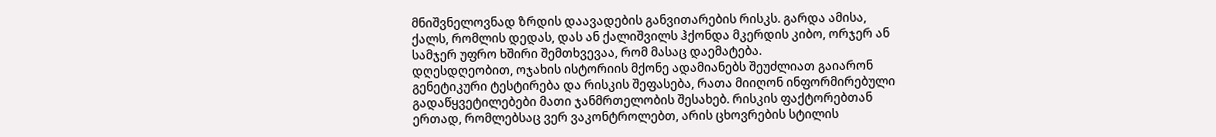მნიშვნელოვნად ზრდის დაავადების განვითარების რისკს. გარდა ამისა, ქალს, რომლის დედას, დას ან ქალიშვილს ჰქონდა მკერდის კიბო, ორჯერ ან სამჯერ უფრო ხშირი შემთხვევაა, რომ მასაც დაემატება.
დღესდღეობით, ოჯახის ისტორიის მქონე ადამიანებს შეუძლიათ გაიარონ გენეტიკური ტესტირება და რისკის შეფასება, რათა მიიღონ ინფორმირებული გადაწყვეტილებები მათი ჯანმრთელობის შესახებ. რისკის ფაქტორებთან ერთად, რომლებსაც ვერ ვაკონტროლებთ, არის ცხოვრების სტილის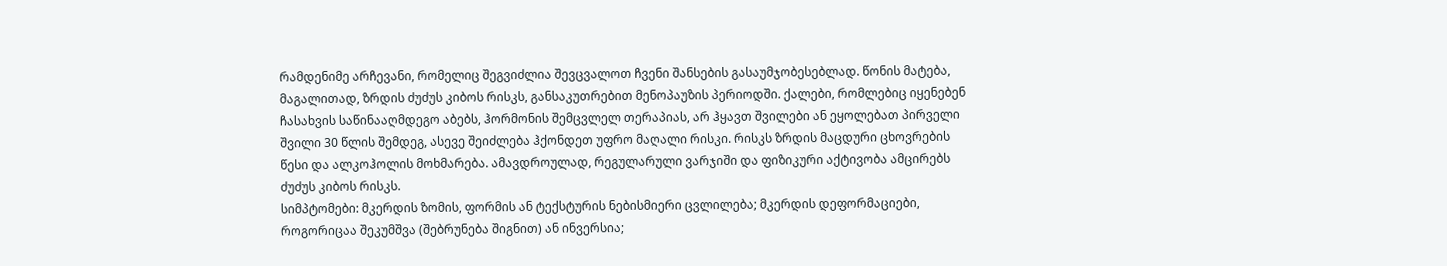რამდენიმე არჩევანი, რომელიც შეგვიძლია შევცვალოთ ჩვენი შანსების გასაუმჯობესებლად. წონის მატება, მაგალითად, ზრდის ძუძუს კიბოს რისკს, განსაკუთრებით მენოპაუზის პერიოდში. ქალები, რომლებიც იყენებენ ჩასახვის საწინააღმდეგო აბებს, ჰორმონის შემცვლელ თერაპიას, არ ჰყავთ შვილები ან ეყოლებათ პირველი შვილი 30 წლის შემდეგ, ასევე შეიძლება ჰქონდეთ უფრო მაღალი რისკი. რისკს ზრდის მაცდური ცხოვრების წესი და ალკოჰოლის მოხმარება. ამავდროულად, რეგულარული ვარჯიში და ფიზიკური აქტივობა ამცირებს ძუძუს კიბოს რისკს.
სიმპტომები: მკერდის ზომის, ფორმის ან ტექსტურის ნებისმიერი ცვლილება; მკერდის დეფორმაციები, როგორიცაა შეკუმშვა (შებრუნება შიგნით) ან ინვერსია;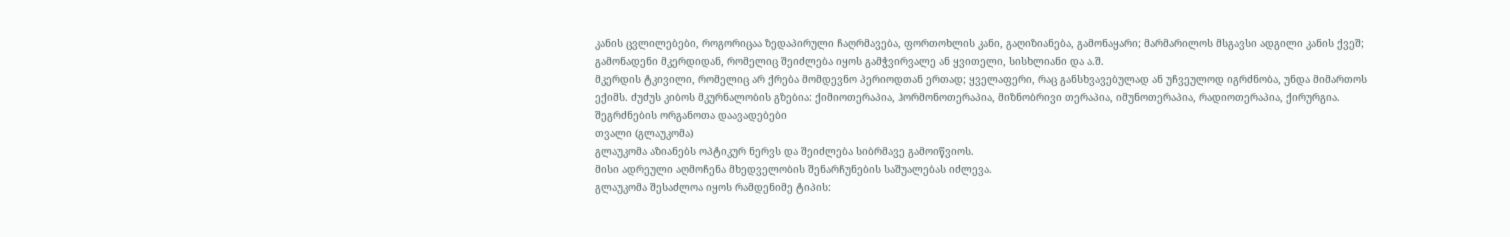კანის ცვლილებები, როგორიცაა ზედაპირული ჩაღრმავება, ფორთოხლის კანი, გაღიზიანება, გამონაყარი; მარმარილოს მსგავსი ადგილი კანის ქვეშ; გამონადენი მკერდიდან, რომელიც შეიძლება იყოს გამჭვირვალე ან ყვითელი, სისხლიანი და ა.შ.
მკერდის ტკივილი, რომელიც არ ქრება მომდევნო პერიოდთან ერთად; ყველაფერი, რაც განსხვავებულად ან უჩვეულოდ იგრძნობა, უნდა მიმართოს ექიმს. ძუძუს კიბოს მკურნალობის გზებია: ქიმიოთერაპია, ჰორმონოთერაპია, მიზნობრივი თერაპია, იმუნოთერაპია, რადიოთერაპია, ქირურგია.
შეგრძნების ორგანოთა დაავადებები
თვალი (გლაუკომა)
გლაუკომა აზიანებს ოპტიკურ ნერვს და შეიძლება სიბრმავე გამოიწვიოს.
მისი ადრეული აღმოჩენა მხედველობის შენარჩუნების საშუალებას იძლევა.
გლაუკომა შესაძლოა იყოს რამდენიმე ტიპის: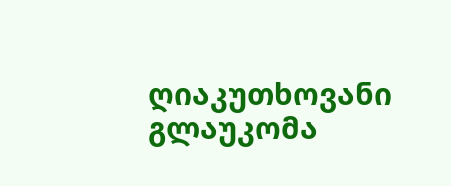ღიაკუთხოვანი
გლაუკომა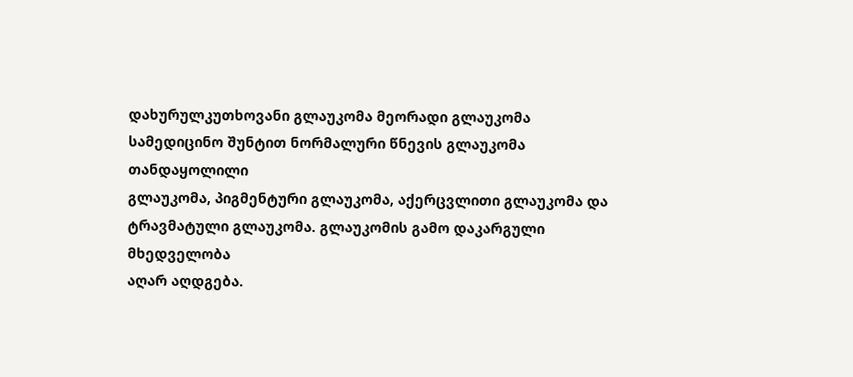დახურულკუთხოვანი გლაუკომა მეორადი გლაუკომა
სამედიცინო შუნტით ნორმალური წნევის გლაუკომა თანდაყოლილი
გლაუკომა, პიგმენტური გლაუკომა, აქერცვლითი გლაუკომა და
ტრავმატული გლაუკომა. გლაუკომის გამო დაკარგული მხედველობა
აღარ აღდგება.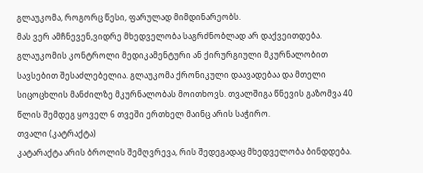გლაუკომა, როგორც წესი, ფარულად მიმდინარეობს.
მას ვერ ამჩნევენ,ვიდრე მხედველობა საგრძნობლად არ დაქვეითდება.
გლაუკომის კონტროლი მედიკამენტური ან ქირურგიული მკურნალობით სავსებით შესაძლებელია. გლაუკომა ქრონიკული დაავადებაა და მთელი სიცოცხლის მანძილზე მკურნალობას მოითხოვს. თვალშიგა წნევის გაზომვა 40 წლის შემდეგ ყოველ 6 თვეში ერთხელ მაინც არის საჭირო.
თვალი (კატრაქტა)
კატარაქტა არის ბროლის შემღვრევა, რის შედეგადაც მხედველობა ბინდდება.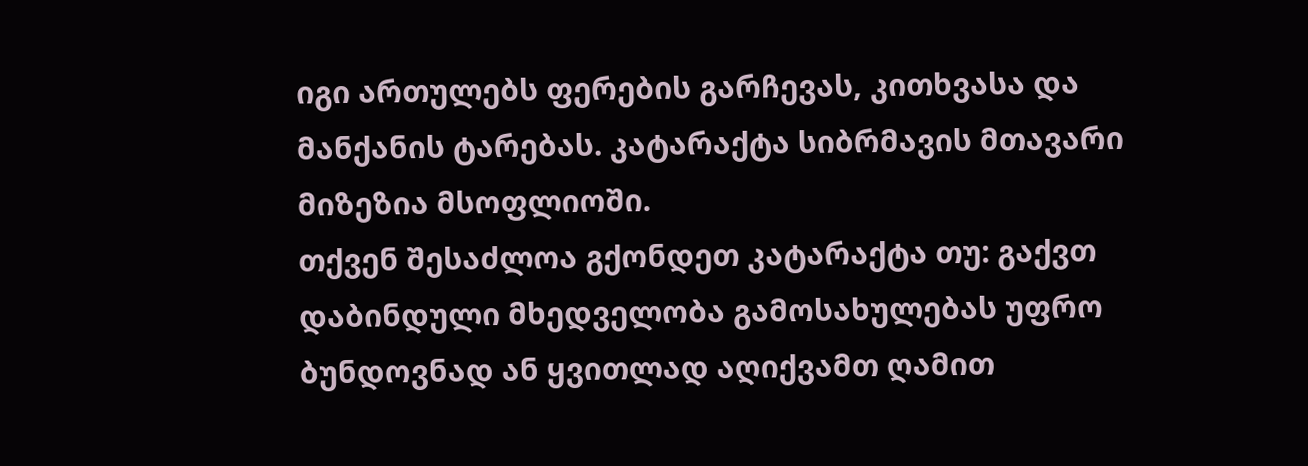იგი ართულებს ფერების გარჩევას, კითხვასა და მანქანის ტარებას. კატარაქტა სიბრმავის მთავარი მიზეზია მსოფლიოში.
თქვენ შესაძლოა გქონდეთ კატარაქტა თუ: გაქვთ დაბინდული მხედველობა გამოსახულებას უფრო ბუნდოვნად ან ყვითლად აღიქვამთ ღამით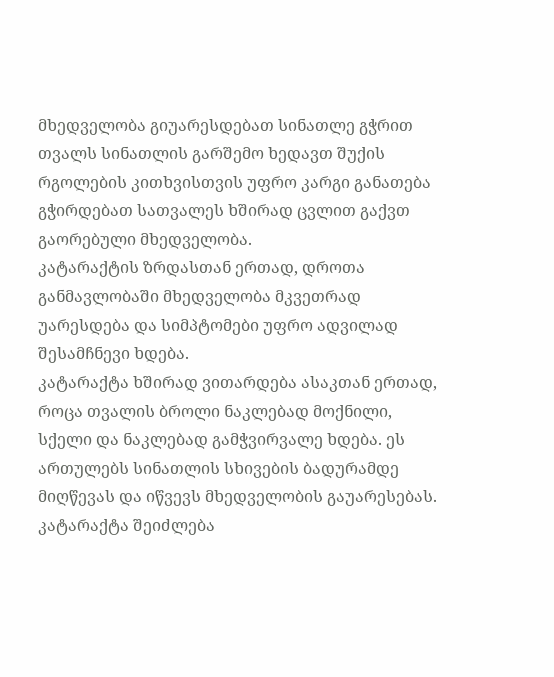მხედველობა გიუარესდებათ სინათლე გჭრით თვალს სინათლის გარშემო ხედავთ შუქის რგოლების კითხვისთვის უფრო კარგი განათება გჭირდებათ სათვალეს ხშირად ცვლით გაქვთ გაორებული მხედველობა.
კატარაქტის ზრდასთან ერთად, დროთა განმავლობაში მხედველობა მკვეთრად უარესდება და სიმპტომები უფრო ადვილად შესამჩნევი ხდება.
კატარაქტა ხშირად ვითარდება ასაკთან ერთად, როცა თვალის ბროლი ნაკლებად მოქნილი, სქელი და ნაკლებად გამჭვირვალე ხდება. ეს ართულებს სინათლის სხივების ბადურამდე მიღწევას და იწვევს მხედველობის გაუარესებას. კატარაქტა შეიძლება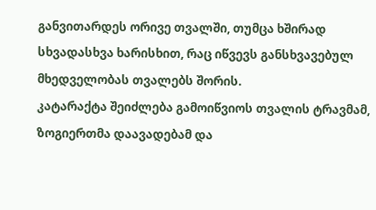განვითარდეს ორივე თვალში, თუმცა ხშირად სხვადასხვა ხარისხით, რაც იწვევს განსხვავებულ მხედველობას თვალებს შორის.
კატარაქტა შეიძლება გამოიწვიოს თვალის ტრავმამ, ზოგიერთმა დაავადებამ და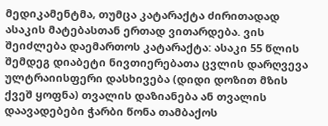მედიკამენტმა, თუმცა კატარაქტა ძირითადად ასაკის მატებასთან ერთად ვითარდება. ვის შეიძლება დაემართოს კატარაქტა: ასაკი 55 წლის შემდეგ დიაბეტი ნივთიერებათა ცვლის დარღვევა ულტრაიისფერი დასხივება (დიდი დოზით მზის ქვეშ ყოფნა) თვალის დაზიანება ან თვალის დაავადებები ჭარბი წონა თამბაქოს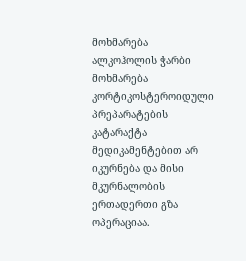მოხმარება ალკოჰოლის ჭარბი მოხმარება კორტიკოსტეროიდული პრეპარატების კატარაქტა მედიკამენტებით არ იკურნება და მისი მკურნალობის ერთადერთი გზა ოპერაციაა.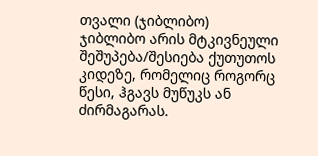თვალი (ჯიბლიბო)
ჯიბლიბო არის მტკივნეული შეშუპება/შესიება ქუთუთოს კიდეზე, რომელიც როგორც წესი, ჰგავს მუწუკს ან ძირმაგარას.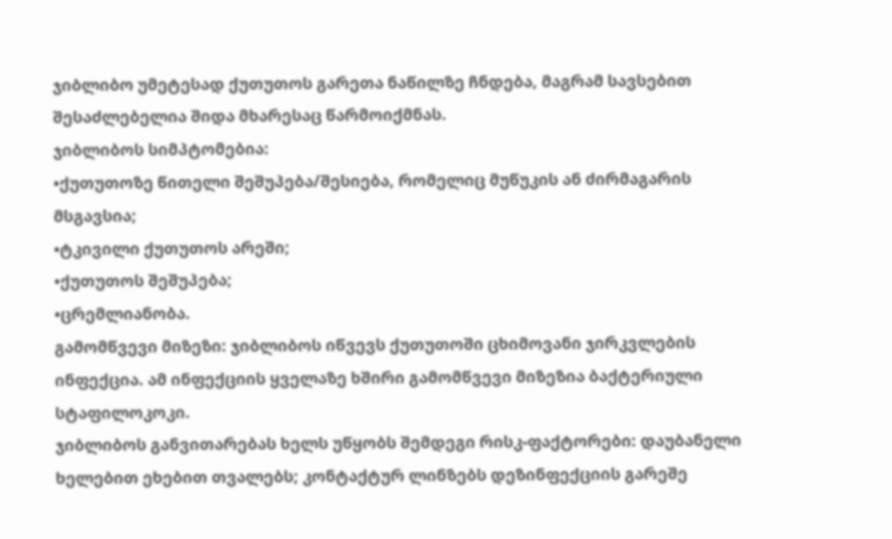ჯიბლიბო უმეტესად ქუთუთოს გარეთა ნაწილზე ჩნდება, მაგრამ სავსებით შესაძლებელია შიდა მხარესაც წარმოიქმნას.
ჯიბლიბოს სიმპტომებია:
•ქუთუთოზე წითელი შეშუპება/შესიება, რომელიც მუწუკის ან ძირმაგარის მსგავსია;
•ტკივილი ქუთუთოს არეში;
•ქუთუთოს შეშუპება;
•ცრემლიანობა.
გამომწვევი მიზეზი: ჯიბლიბოს იწვევს ქუთუთოში ცხიმოვანი ჯირკვლების ინფექცია. ამ ინფექციის ყველაზე ხშირი გამომწვევი მიზეზია ბაქტერიული სტაფილოკოკი.
ჯიბლიბოს განვითარებას ხელს უწყობს შემდეგი რისკ-ფაქტორები: დაუბანელი ხელებით ეხებით თვალებს; კონტაქტურ ლინზებს დეზინფექციის გარეშე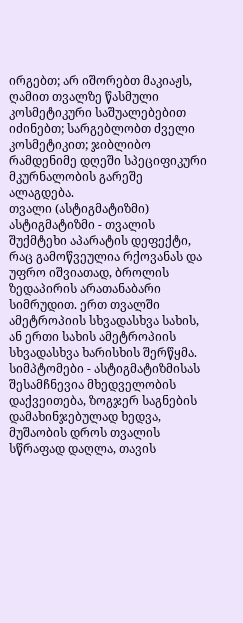ირგებთ; არ იშორებთ მაკიაჟს, ღამით თვალზე წასმული კოსმეტიკური საშუალებებით იძინებთ; სარგებლობთ ძველი კოსმეტიკით; ჯიბლიბო რამდენიმე დღეში სპეციფიკური მკურნალობის გარეშე ალაგდება.
თვალი (ასტიგმატიზმი)
ასტიგმატიზმი - თვალის შუქმტეხი აპარატის დეფექტი, რაც გამოწვეულია რქოვანას და უფრო იშვიათად, ბროლის ზედაპირის არათანაბარი სიმრუდით. ერთ თვალში ამეტროპიის სხვადასხვა სახის, ან ერთი სახის ამეტროპიის სხვადასხვა ხარისხის შერწყმა.
სიმპტომები - ასტიგმატიზმისას შესამჩნევია მხედველობის დაქვეითება, ზოგჯერ საგნების დამახინჯებულად ხედვა, მუშაობის დროს თვალის სწრაფად დაღლა, თავის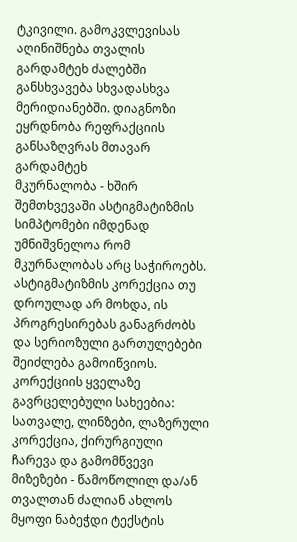ტკივილი. გამოკვლევისას აღინიშნება თვალის გარდამტეხ ძალებში განსხვავება სხვადასხვა მერიდიანებში. დიაგნოზი ეყრდნობა რეფრაქციის განსაზღვრას მთავარ გარდამტეხ
მკურნალობა - ხშირ შემთხვევაში ასტიგმატიზმის სიმპტომები იმდენად უმნიშვნელოა რომ მკურნალობას არც საჭიროებს. ასტიგმატიზმის კორექცია თუ დროულად არ მოხდა, ის პროგრესირებას განაგრძობს და სერიოზული გართულებები შეიძლება გამოიწვიოს. კორექციის ყველაზე გავრცელებული სახეებია: სათვალე, ლინზები, ლაზერული კორექცია, ქირურგიული ჩარევა და გამომწვევი მიზეზები - წამოწოლილ და/ან თვალთან ძალიან ახლოს მყოფი ნაბეჭდი ტექსტის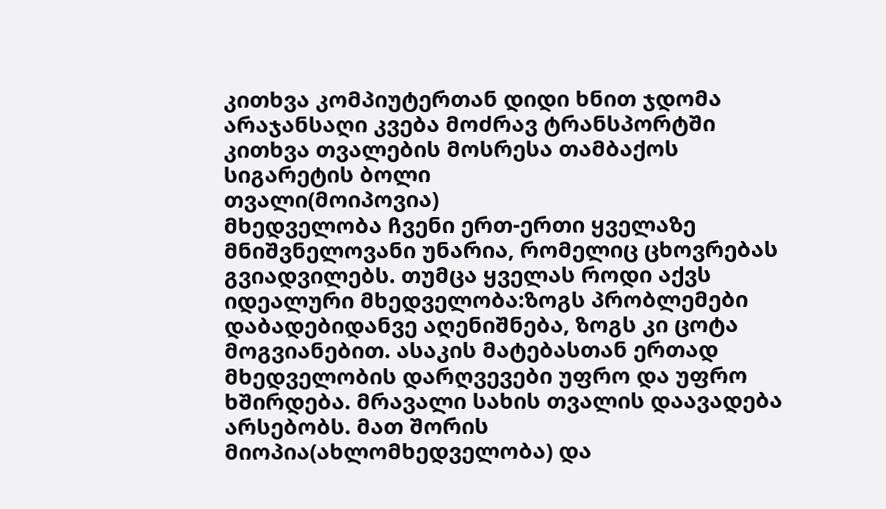კითხვა კომპიუტერთან დიდი ხნით ჯდომა არაჯანსაღი კვება მოძრავ ტრანსპორტში კითხვა თვალების მოსრესა თამბაქოს სიგარეტის ბოლი
თვალი(მოიპოვია)
მხედველობა ჩვენი ერთ-ერთი ყველაზე მნიშვნელოვანი უნარია, რომელიც ცხოვრებას გვიადვილებს. თუმცა ყველას როდი აქვს იდეალური მხედველობა:ზოგს პრობლემები დაბადებიდანვე აღენიშნება, ზოგს კი ცოტა მოგვიანებით. ასაკის მატებასთან ერთად მხედველობის დარღვევები უფრო და უფრო ხშირდება. მრავალი სახის თვალის დაავადება არსებობს. მათ შორის მიოპია(ახლომხედველობა) და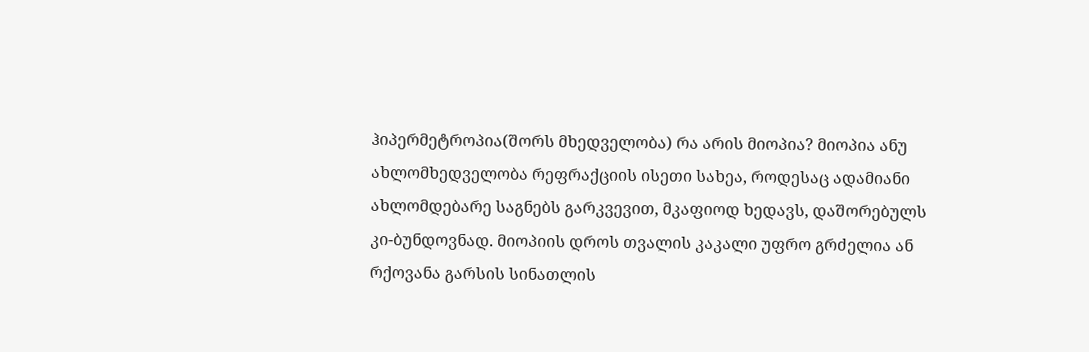ჰიპერმეტროპია(შორს მხედველობა) რა არის მიოპია? მიოპია ანუ ახლომხედველობა რეფრაქციის ისეთი სახეა, როდესაც ადამიანი ახლომდებარე საგნებს გარკვევით, მკაფიოდ ხედავს, დაშორებულს კი-ბუნდოვნად. მიოპიის დროს თვალის კაკალი უფრო გრძელია ან რქოვანა გარსის სინათლის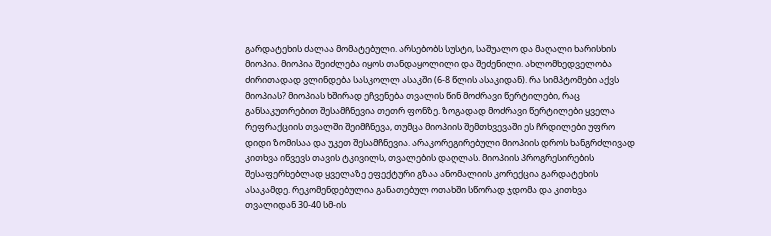გარდატეხის ძალაა მომატებული. არსებობს სუსტი, საშუალო და მაღალი ხარისხის მიოპია. მიოპია შეიძლება იყოს თანდაყოლილი და შეძენილი. ახლომხედველობა ძირითადად ვლინდება სასკოლლ ასაკში (6-8 წლის ასაკიდან). რა სიმპტომები აქვს მიოპიას? მიოპიას ხშირად ეჩვენება თვალის წინ მოძრავი წერტილები, რაც განსაკუთრებით შესამჩნევია თეთრ ფონზე. ზოგადად მოძრავი წერტილები ყველა რეფრაქციის თვალში შეიმჩნევა, თუმცა მიოპიის შემთხვევაში ეს ჩრდილები უფრო დიდი ზომისაა და უკეთ შესამჩნევია. არაკორეგირებული მიოპიის დროს ხანგრძლივად კითხვა იწვევს თავის ტკივილს, თვალების დაღლას. მიოპიის პროგრესირების შესაფერხებლად ყველაზე ეფექტური გზაა ანომალიის კორექცია გარდატეხის ასაკამდე. რეკომენდებულია განათებულ ოთახში სწორად ჯდომა და კითხვა თვალიდან 30-40 სმ-ის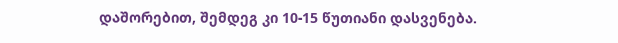დაშორებით, შემდეგ კი 10-15 წუთიანი დასვენება.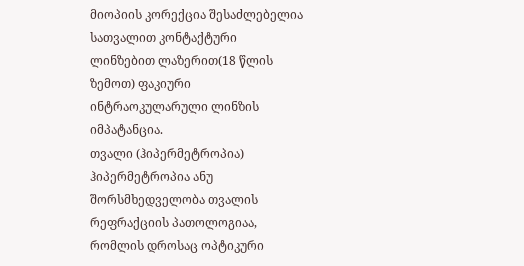მიოპიის კორექცია შესაძლებელია სათვალით კონტაქტური ლინზებით ლაზერით(18 წლის ზემოთ) ფაკიური ინტრაოკულარული ლინზის იმპატანცია.
თვალი (ჰიპერმეტროპია)
ჰიპერმეტროპია ანუ შორსმხედველობა თვალის რეფრაქციის პათოლოგიაა, რომლის დროსაც ოპტიკური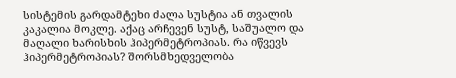სისტემის გარდამტეხი ძალა სუსტია ან თვალის კაკალია მოკლე. აქაც არჩევენ სუსტ, საშუალო და მაღალი ხარისხის ჰიპერმეტროპიას. რა იწვევს ჰიპერმეტროპიას? შორსმხედველობა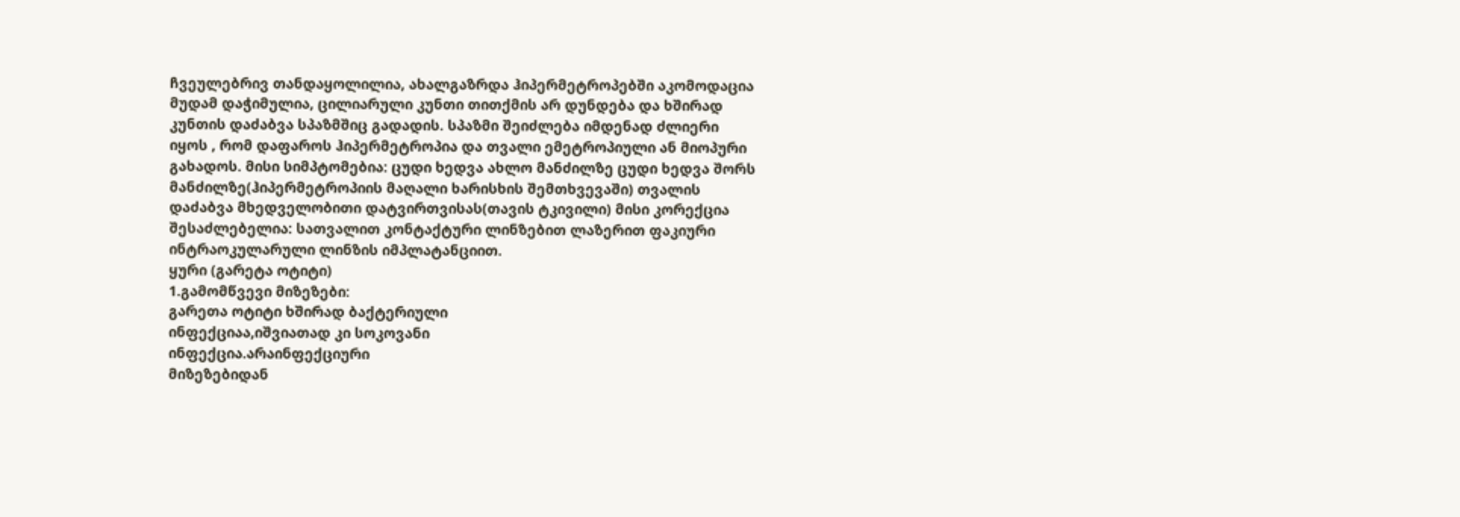ჩვეულებრივ თანდაყოლილია, ახალგაზრდა ჰიპერმეტროპებში აკომოდაცია მუდამ დაჭიმულია, ცილიარული კუნთი თითქმის არ დუნდება და ხშირად კუნთის დაძაბვა სპაზმშიც გადადის. სპაზმი შეიძლება იმდენად ძლიერი იყოს , რომ დაფაროს ჰიპერმეტროპია და თვალი ემეტროპიული ან მიოპური გახადოს. მისი სიმპტომებია: ცუდი ხედვა ახლო მანძილზე ცუდი ხედვა შორს მანძილზე(ჰიპერმეტროპიის მაღალი ხარისხის შემთხვევაში) თვალის დაძაბვა მხედველობითი დატვირთვისას(თავის ტკივილი) მისი კორექცია შესაძლებელია: სათვალით კონტაქტური ლინზებით ლაზერით ფაკიური ინტრაოკულარული ლინზის იმპლატანციით.
ყური (გარეტა ოტიტი)
1.გამომწვევი მიზეზები:
გარეთა ოტიტი ხშირად ბაქტერიული
ინფექციაა,იშვიათად კი სოკოვანი
ინფექცია.არაინფექციური
მიზეზებიდან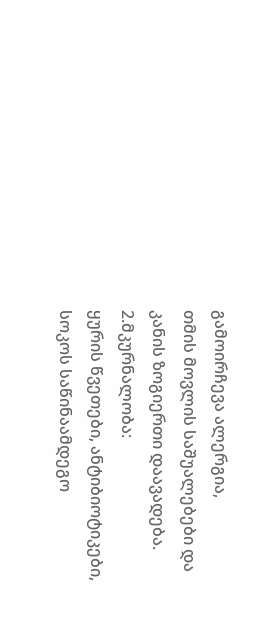გამოირჩევა ალერგია,
თმის მოვლის საშუალებები და
კანის ზოგიერთი დაავადება.
2.მკურნალობა:
ყურის წვეთები, ანტიბიოტიკები,
სოკოს საწინაამდეგო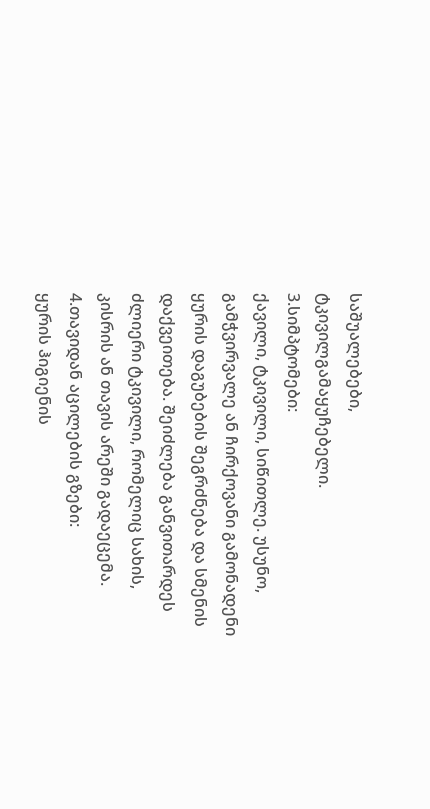საშუალებები,
ტკივილგამაყუჩებელი.
3.სიმპტომები:
ქავილი, ტკივილი, სიწითლე. უსუნო,
გამჭვირვალე ან ჩირქოვანი გამონადენი
ყურის დაგუბების შეგრძნება და სმენის
დაქვეითება. შეიძლება განვითარდეს
ძლიერი ტკივილი, რომელიც სახის,
კისრის ან თავის არეში გადაეცემა.
4.თავიდან აცილების გზები:
ყურის ჰიგიენის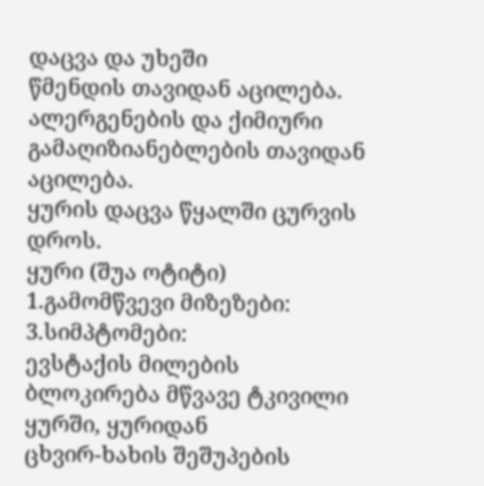დაცვა და უხეში
წმენდის თავიდან აცილება.
ალერგენების და ქიმიური
გამაღიზიანებლების თავიდან აცილება.
ყურის დაცვა წყალში ცურვის დროს.
ყური (შუა ოტიტი)
1.გამომწვევი მიზეზები: 3.სიმპტომები:
ევსტაქის მილების ბლოკირება მწვავე ტკივილი ყურში, ყურიდან
ცხვირ-ხახის შეშუპების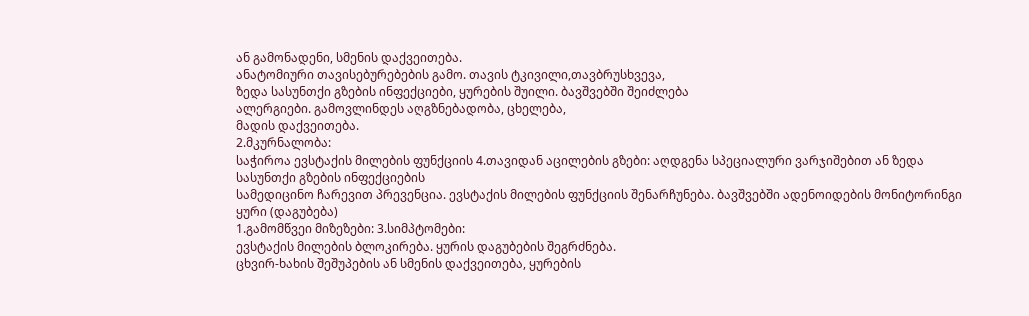ან გამონადენი, სმენის დაქვეითება.
ანატომიური თავისებურებების გამო. თავის ტკივილი,თავბრუსხვევა,
ზედა სასუნთქი გზების ინფექციები, ყურების შუილი. ბავშვებში შეიძლება
ალერგიები. გამოვლინდეს აღგზნებადობა, ცხელება,
მადის დაქვეითება.
2.მკურნალობა:
საჭიროა ევსტაქის მილების ფუნქციის 4.თავიდან აცილების გზები: აღდგენა სპეციალური ვარჯიშებით ან ზედა სასუნთქი გზების ინფექციების
სამედიცინო ჩარევით პრევენცია. ევსტაქის მილების ფუნქციის შენარჩუნება. ბავშვებში ადენოიდების მონიტორინგი
ყური (დაგუბება)
1.გამომწვეი მიზეზები: 3.სიმპტომები:
ევსტაქის მილების ბლოკირება. ყურის დაგუბების შეგრძნება.
ცხვირ-ხახის შეშუპების ან სმენის დაქვეითება, ყურების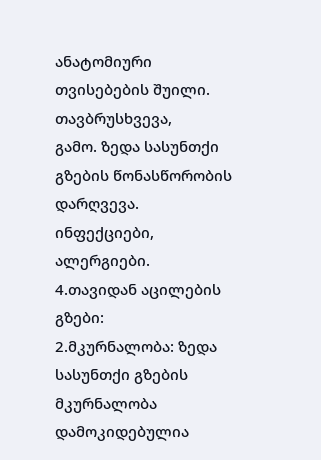ანატომიური თვისებების შუილი. თავბრუსხვევა,
გამო. ზედა სასუნთქი გზების წონასწორობის დარღვევა.
ინფექციები, ალერგიები.
4.თავიდან აცილების გზები:
2.მკურნალობა: ზედა სასუნთქი გზების
მკურნალობა დამოკიდებულია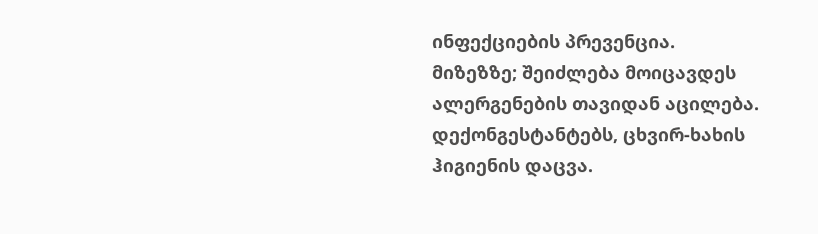ინფექციების პრევენცია.
მიზეზზე; შეიძლება მოიცავდეს ალერგენების თავიდან აცილება.
დექონგესტანტებს, ცხვირ-ხახის ჰიგიენის დაცვა.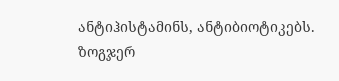ანტიჰისტამინს, ანტიბიოტიკებს.
ზოგჯერ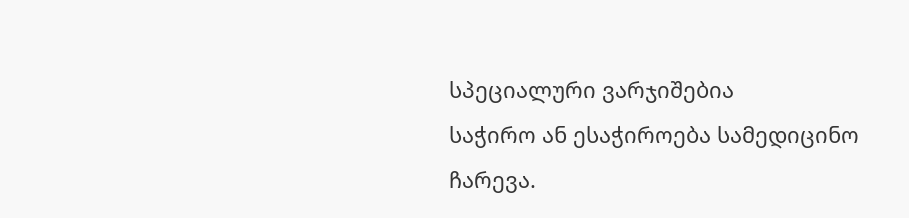სპეციალური ვარჯიშებია
საჭირო ან ესაჭიროება სამედიცინო
ჩარევა.